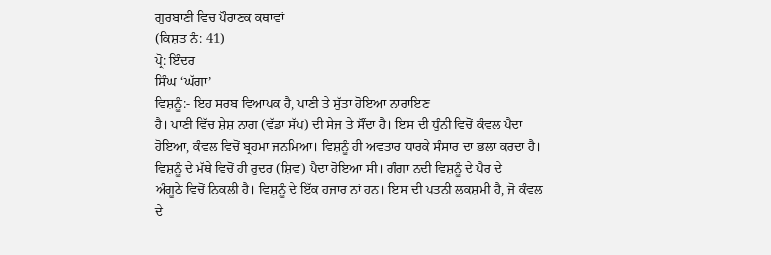ਗੁਰਬਾਣੀ ਵਿਚ ਪੌਰਾਣਕ ਕਥਾਵਾਂ
(ਕਿਸ਼ਤ ਨੰ: 41)
ਪ੍ਰੋ: ਇੰਦਰ
ਸਿੰਘ ‘ਘੱਗਾ’
ਵਿਸ਼ਨੂੰ:- ਇਹ ਸਰਬ ਵਿਆਪਕ ਹੈ, ਪਾਣੀ ਤੇ ਸੁੱਤਾ ਹੋਇਆ ਨਾਰਾਇਣ
ਹੈ। ਪਾਣੀ ਵਿੱਚ ਸ਼ੇਸ਼ ਨਾਗ (ਵੱਡਾ ਸੱਪ) ਦੀ ਸੇਜ ਤੇ ਸੌਂਦਾ ਹੈ। ਇਸ ਦੀ ਧੁੰਨੀ ਵਿਚੋਂ ਕੰਵਲ ਪੈਦਾ
ਹੋਇਆ, ਕੰਵਲ ਵਿਚੋਂ ਬ੍ਰਹਮਾ ਜਨਮਿਆ। ਵਿਸ਼ਨੂੰ ਹੀ ਅਵਤਾਰ ਧਾਰਕੇ ਸੰਸਾਰ ਦਾ ਭਲਾ ਕਰਦਾ ਹੈ।
ਵਿਸ਼ਨੂੰ ਦੇ ਮੱਥੇ ਵਿਚੋਂ ਹੀ ਰੁਦਰ (ਸ਼ਿਵ) ਪੈਦਾ ਹੋਇਆ ਸੀ। ਗੰਗਾ ਨਦੀ ਵਿਸ਼ਨੂੰ ਦੇ ਪੈਰ ਦੇ
ਅੰਗੂਠੇ ਵਿਚੋਂ ਨਿਕਲੀ ਹੈ। ਵਿਸ਼ਨੂੰ ਦੇ ਇੱਕ ਹਜਾਰ ਨਾਂ ਹਨ। ਇਸ ਦੀ ਪਤਨੀ ਲਕਸ਼ਮੀ ਹੈ, ਜੋ ਕੰਵਲ
ਦੇ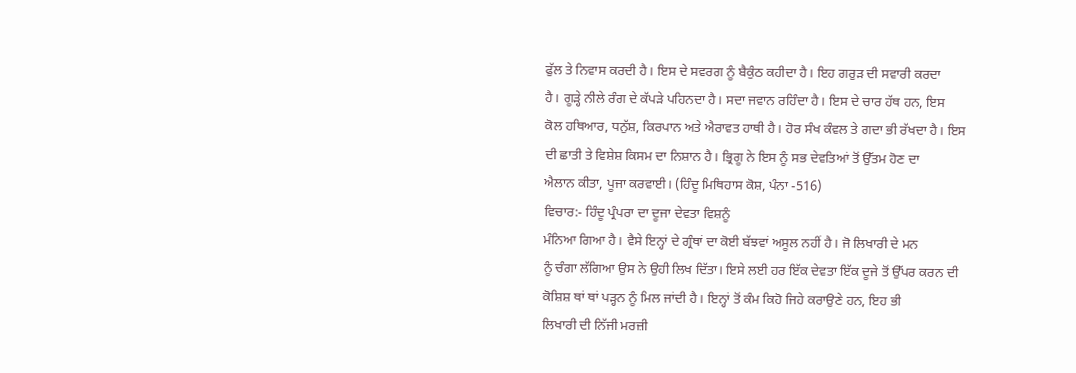ਫੁੱਲ ਤੇ ਨਿਵਾਸ ਕਰਦੀ ਹੈ। ਇਸ ਦੇ ਸਵਰਗ ਨੂੰ ਬੈਕੁੰਠ ਕਹੀਦਾ ਹੈ। ਇਹ ਗਰੁੜ ਦੀ ਸਵਾਰੀ ਕਰਦਾ
ਹੈ। ਗੂੜ੍ਹੇ ਨੀਲੇ ਰੰਗ ਦੇ ਕੱਪੜੇ ਪਹਿਨਦਾ ਹੈ। ਸਦਾ ਜਵਾਨ ਰਹਿੰਦਾ ਹੈ। ਇਸ ਦੇ ਚਾਰ ਹੱਥ ਹਨ, ਇਸ
ਕੋਲ ਹਥਿਆਰ, ਧਨੁੱਸ਼, ਕਿਰਪਾਨ ਅਤੇ ਐਰਾਵਤ ਹਾਥੀ ਹੈ। ਹੋਰ ਸੰਖ ਕੰਵਲ ਤੇ ਗਦਾ ਭੀ ਰੱਖਦਾ ਹੈ। ਇਸ
ਦੀ ਛਾਤੀ ਤੇ ਵਿਸ਼ੇਸ਼ ਕਿਸਮ ਦਾ ਨਿਸ਼ਾਨ ਹੈ। ਭ੍ਰਿਗੂ ਨੇ ਇਸ ਨੂੰ ਸਭ ਦੇਵਤਿਆਂ ਤੋਂ ਉੱਤਮ ਹੋਣ ਦਾ
ਐਲਾਨ ਕੀਤਾ, ਪੂਜਾ ਕਰਵਾਈ। (ਹਿੰਦੂ ਮਿਥਿਹਾਸ ਕੋਸ਼, ਪੰਨਾ -516)
ਵਿਚਾਰ:- ਹਿੰਦੂ ਪ੍ਰੰਪਰਾ ਦਾ ਦੂਜਾ ਦੇਵਤਾ ਵਿਸ਼ਨੂੰ
ਮੰਨਿਆ ਗਿਆ ਹੈ। ਵੈਸੇ ਇਨ੍ਹਾਂ ਦੇ ਗ੍ਰੰਥਾਂ ਦਾ ਕੋਈ ਬੱਝਵਾਂ ਅਸੂਲ ਨਹੀਂ ਹੈ। ਜੋ ਲਿਖਾਰੀ ਦੇ ਮਨ
ਨੂੰ ਚੰਗਾ ਲੱਗਿਆ ਉਸ ਨੇ ਉਹੀ ਲਿਖ ਦਿੱਤਾ। ਇਸੇ ਲਈ ਹਰ ਇੱਕ ਦੇਵਤਾ ਇੱਕ ਦੂਜੇ ਤੋਂ ਉੱਪਰ ਕਰਨ ਦੀ
ਕੋਸ਼ਿਸ਼ ਥਾਂ ਥਾਂ ਪੜ੍ਹਨ ਨੂੰ ਮਿਲ ਜਾਂਦੀ ਹੈ। ਇਨ੍ਹਾਂ ਤੋਂ ਕੰਮ ਕਿਹੋ ਜਿਹੇ ਕਰਾਉਣੇ ਹਨ, ਇਹ ਭੀ
ਲਿਖਾਰੀ ਦੀ ਨਿੱਜੀ ਮਰਜ਼ੀ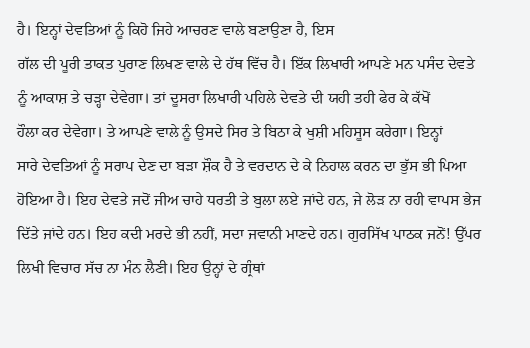ਹੈ। ਇਨ੍ਹਾਂ ਦੇਵਤਿਆਂ ਨੂੰ ਕਿਹੋ ਜਿਹੇ ਆਚਰਣ ਵਾਲੇ ਬਣਾਉਣਾ ਹੈ, ਇਸ
ਗੱਲ ਦੀ ਪੂਰੀ ਤਾਕਤ ਪੁਰਾਣ ਲਿਖਣ ਵਾਲੇ ਦੇ ਹੱਥ ਵਿੱਚ ਹੈ। ਇੱਕ ਲਿਖਾਰੀ ਆਪਣੇ ਮਨ ਪਸੰਦ ਦੇਵਤੇ
ਨੂੰ ਆਕਾਸ਼ ਤੇ ਚੜ੍ਹਾ ਦੇਵੇਗਾ। ਤਾਂ ਦੂਸਰਾ ਲਿਖਾਰੀ ਪਹਿਲੇ ਦੇਵਤੇ ਦੀ ਯਹੀ ਤਹੀ ਫੇਰ ਕੇ ਕੱਖੋਂ
ਹੌਲਾ ਕਰ ਦੇਵੇਗਾ। ਤੇ ਆਪਣੇ ਵਾਲੇ ਨੂੰ ਉਸਦੇ ਸਿਰ ਤੇ ਬਿਠਾ ਕੇ ਖੁਸ਼ੀ ਮਹਿਸੂਸ ਕਰੇਗਾ। ਇਨ੍ਹਾਂ
ਸਾਰੇ ਦੇਵਤਿਆਂ ਨੂੰ ਸਰਾਪ ਦੇਣ ਦਾ ਬੜਾ ਸ਼ੌਕ ਹੈ ਤੇ ਵਰਦਾਨ ਦੇ ਕੇ ਨਿਹਾਲ ਕਰਨ ਦਾ ਭੁੱਸ ਭੀ ਪਿਆ
ਹੋਇਆ ਹੈ। ਇਹ ਦੇਵਤੇ ਜਦੋਂ ਜੀਅ ਚਾਹੇ ਧਰਤੀ ਤੇ ਬੁਲਾ ਲਏ ਜਾਂਦੇ ਹਨ, ਜੇ ਲੋੜ ਨਾ ਰਹੀ ਵਾਪਸ ਭੇਜ
ਦਿੱਤੇ ਜਾਂਦੇ ਹਨ। ਇਹ ਕਦੀ ਮਰਦੇ ਭੀ ਨਹੀਂ, ਸਦਾ ਜਵਾਨੀ ਮਾਣਦੇ ਹਨ। ਗੁਰਸਿੱਖ ਪਾਠਕ ਜਨੋਂ! ਉੱਪਰ
ਲਿਖੀ ਵਿਚਾਰ ਸੱਚ ਨਾ ਮੰਨ ਲੈਣੀ। ਇਹ ਉਨ੍ਹਾਂ ਦੇ ਗ੍ਰੰਥਾਂ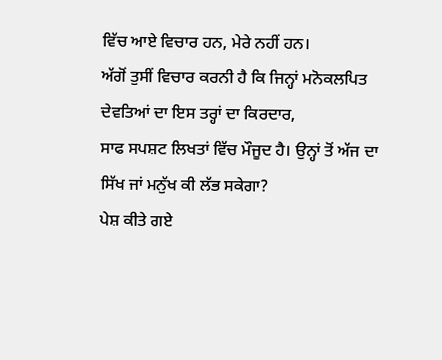ਵਿੱਚ ਆਏ ਵਿਚਾਰ ਹਨ, ਮੇਰੇ ਨਹੀਂ ਹਨ।
ਅੱਗੋਂ ਤੁਸੀਂ ਵਿਚਾਰ ਕਰਨੀ ਹੈ ਕਿ ਜਿਨ੍ਹਾਂ ਮਨੋਕਲਪਿਤ ਦੇਵਤਿਆਂ ਦਾ ਇਸ ਤਰ੍ਹਾਂ ਦਾ ਕਿਰਦਾਰ,
ਸਾਫ ਸਪਸ਼ਟ ਲਿਖਤਾਂ ਵਿੱਚ ਮੌਜੂਦ ਹੈ। ਉਨ੍ਹਾਂ ਤੋਂ ਅੱਜ ਦਾ ਸਿੱਖ ਜਾਂ ਮਨੁੱਖ ਕੀ ਲੱਭ ਸਕੇਗਾ?
ਪੇਸ਼ ਕੀਤੇ ਗਏ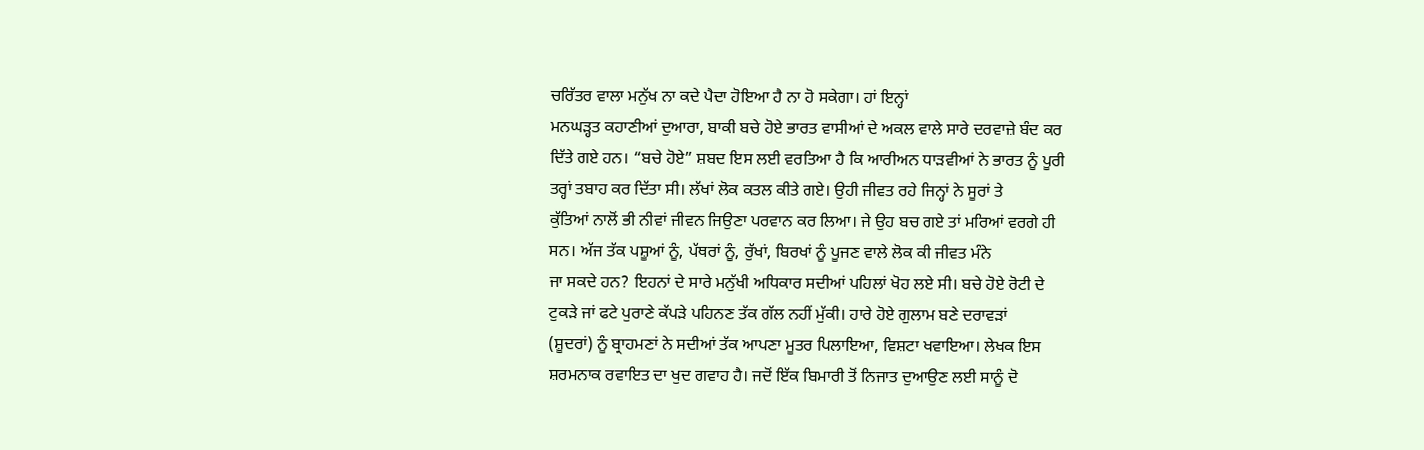ਚਰਿੱਤਰ ਵਾਲਾ ਮਨੁੱਖ ਨਾ ਕਦੇ ਪੈਦਾ ਹੋਇਆ ਹੈ ਨਾ ਹੋ ਸਕੇਗਾ। ਹਾਂ ਇਨ੍ਹਾਂ
ਮਨਘੜ੍ਹਤ ਕਹਾਣੀਆਂ ਦੁਆਰਾ, ਬਾਕੀ ਬਚੇ ਹੋਏ ਭਾਰਤ ਵਾਸੀਆਂ ਦੇ ਅਕਲ ਵਾਲੇ ਸਾਰੇ ਦਰਵਾਜ਼ੇ ਬੰਦ ਕਰ
ਦਿੱਤੇ ਗਏ ਹਨ। “ਬਚੇ ਹੋਏ” ਸ਼ਬਦ ਇਸ ਲਈ ਵਰਤਿਆ ਹੈ ਕਿ ਆਰੀਅਨ ਧਾੜਵੀਆਂ ਨੇ ਭਾਰਤ ਨੂੰ ਪੂਰੀ
ਤਰ੍ਹਾਂ ਤਬਾਹ ਕਰ ਦਿੱਤਾ ਸੀ। ਲੱਖਾਂ ਲੋਕ ਕਤਲ ਕੀਤੇ ਗਏ। ਉਹੀ ਜੀਵਤ ਰਹੇ ਜਿਨ੍ਹਾਂ ਨੇ ਸੂਰਾਂ ਤੇ
ਕੁੱਤਿਆਂ ਨਾਲੋਂ ਭੀ ਨੀਵਾਂ ਜੀਵਨ ਜਿਉਣਾ ਪਰਵਾਨ ਕਰ ਲਿਆ। ਜੇ ਉਹ ਬਚ ਗਏ ਤਾਂ ਮਰਿਆਂ ਵਰਗੇ ਹੀ
ਸਨ। ਅੱਜ ਤੱਕ ਪਸ਼ੂਆਂ ਨੂੰ, ਪੱਥਰਾਂ ਨੂੰ, ਰੁੱਖਾਂ, ਬਿਰਖਾਂ ਨੂੰ ਪੂਜਣ ਵਾਲੇ ਲੋਕ ਕੀ ਜੀਵਤ ਮੰਨੇ
ਜਾ ਸਕਦੇ ਹਨ? ਇਹਨਾਂ ਦੇ ਸਾਰੇ ਮਨੁੱਖੀ ਅਧਿਕਾਰ ਸਦੀਆਂ ਪਹਿਲਾਂ ਖੋਹ ਲਏ ਸੀ। ਬਚੇ ਹੋਏ ਰੋਟੀ ਦੇ
ਟੁਕੜੇ ਜਾਂ ਫਟੇ ਪੁਰਾਣੇ ਕੱਪੜੇ ਪਹਿਨਣ ਤੱਕ ਗੱਲ ਨਹੀਂ ਮੁੱਕੀ। ਹਾਰੇ ਹੋਏ ਗੁਲਾਮ ਬਣੇ ਦਰਾਵੜਾਂ
(ਸ਼ੂਦਰਾਂ) ਨੂੰ ਬ੍ਰਾਹਮਣਾਂ ਨੇ ਸਦੀਆਂ ਤੱਕ ਆਪਣਾ ਮੂਤਰ ਪਿਲਾਇਆ, ਵਿਸ਼ਟਾ ਖਵਾਇਆ। ਲੇਖਕ ਇਸ
ਸ਼ਰਮਨਾਕ ਰਵਾਇਤ ਦਾ ਖੁਦ ਗਵਾਹ ਹੈ। ਜਦੋਂ ਇੱਕ ਬਿਮਾਰੀ ਤੋਂ ਨਿਜਾਤ ਦੁਆਉਣ ਲਈ ਸਾਨੂੰ ਦੋ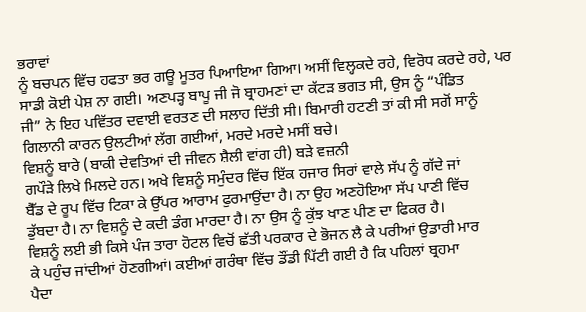ਭਰਾਵਾਂ
ਨੂੰ ਬਚਪਨ ਵਿੱਚ ਹਫਤਾ ਭਰ ਗਊ ਮੂਤਰ ਪਿਆਇਆ ਗਿਆ। ਅਸੀਂ ਵਿਲ੍ਹਕਦੇ ਰਹੇ, ਵਿਰੋਧ ਕਰਦੇ ਰਹੇ, ਪਰ
ਸਾਡੀ ਕੋਈ ਪੇਸ਼ ਨਾ ਗਈ। ਅਣਪੜ੍ਹ ਬਾਪੂ ਜੀ ਜੋ ਬ੍ਰਾਹਮਣਾਂ ਦਾ ਕੱਟੜ ਭਗਤ ਸੀ, ਉਸ ਨੂੰ “ਪੰਡਿਤ
ਜੀ” ਨੇ ਇਹ ਪਵਿੱਤਰ ਦਵਾਈ ਵਰਤਣ ਦੀ ਸਲਾਹ ਦਿੱਤੀ ਸੀ। ਬਿਮਾਰੀ ਹਟਣੀ ਤਾਂ ਕੀ ਸੀ ਸਗੋਂ ਸਾਨੂੰ
ਗਿਲਾਨੀ ਕਾਰਨ ਉਲਟੀਆਂ ਲੱਗ ਗਈਆਂ, ਮਰਦੇ ਮਰਦੇ ਮਸੀਂ ਬਚੇ।
ਵਿਸ਼ਨੂੰ ਬਾਰੇ (ਬਾਕੀ ਦੇਵਤਿਆਂ ਦੀ ਜੀਵਨ ਸ਼ੈਲੀ ਵਾਂਗ ਹੀ) ਬੜੇ ਵਜ਼ਨੀ
ਗਪੌੜੇ ਲਿਖੇ ਮਿਲਦੇ ਹਨ। ਅਖੇ ਵਿਸ਼ਨੂੰ ਸਮੁੰਦਰ ਵਿੱਚ ਇੱਕ ਹਜਾਰ ਸਿਰਾਂ ਵਾਲੇ ਸੱਪ ਨੂੰ ਗੱਦੇ ਜਾਂ
ਬੈੱਡ ਦੇ ਰੂਪ ਵਿੱਚ ਟਿਕਾ ਕੇ ਉੱਪਰ ਆਰਾਮ ਫੁਰਮਾਉਂਦਾ ਹੈ। ਨਾ ਉਹ ਅਣਹੋਇਆ ਸੱਪ ਪਾਣੀ ਵਿੱਚ
ਡੁੱਬਦਾ ਹੈ। ਨਾ ਵਿਸ਼ਨੂੰ ਦੇ ਕਦੀ ਡੰਗ ਮਾਰਦਾ ਹੈ। ਨਾ ਉਸ ਨੂੰ ਕੁੱਝ ਖਾਣ ਪੀਣ ਦਾ ਫਿਕਰ ਹੈ।
ਵਿਸ਼ਨੂੰ ਲਈ ਭੀ ਕਿਸੇ ਪੰਜ ਤਾਰਾ ਹੋਟਲ ਵਿਚੋਂ ਛੱਤੀ ਪਰਕਾਰ ਦੇ ਭੋਜਨ ਲੈ ਕੇ ਪਰੀਆਂ ਉਡਾਰੀ ਮਾਰ
ਕੇ ਪਹੁੰਚ ਜਾਂਦੀਆਂ ਹੋਣਗੀਆਂ। ਕਈਆਂ ਗਰੰਥਾ ਵਿੱਚ ਡੌਂਡੀ ਪਿੱਟੀ ਗਈ ਹੈ ਕਿ ਪਹਿਲਾਂ ਬ੍ਰਹਮਾ
ਪੈਦਾ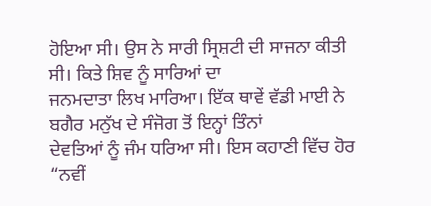ਹੋਇਆ ਸੀ। ਉਸ ਨੇ ਸਾਰੀ ਸ੍ਰਿਸ਼ਟੀ ਦੀ ਸਾਜਨਾ ਕੀਤੀ ਸੀ। ਕਿਤੇ ਸ਼ਿਵ ਨੂੰ ਸਾਰਿਆਂ ਦਾ
ਜਨਮਦਾਤਾ ਲਿਖ ਮਾਰਿਆ। ਇੱਕ ਥਾਵੇਂ ਵੱਡੀ ਮਾਈ ਨੇ ਬਗੈਰ ਮਨੁੱਖ ਦੇ ਸੰਜੋਗ ਤੋਂ ਇਨ੍ਹਾਂ ਤਿੰਨਾਂ
ਦੇਵਤਿਆਂ ਨੂੰ ਜੰਮ ਧਰਿਆ ਸੀ। ਇਸ ਕਹਾਣੀ ਵਿੱਚ ਹੋਰ “ਨਵੀਂ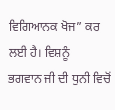ਵਿਗਿਆਨਕ ਖੋਜ” ਕਰ ਲਈ ਹੈ। ਵਿਸ਼ਨੂੰ
ਭਗਵਾਨ ਜੀ ਦੀ ਧੁਨੀ ਵਿਚੋਂ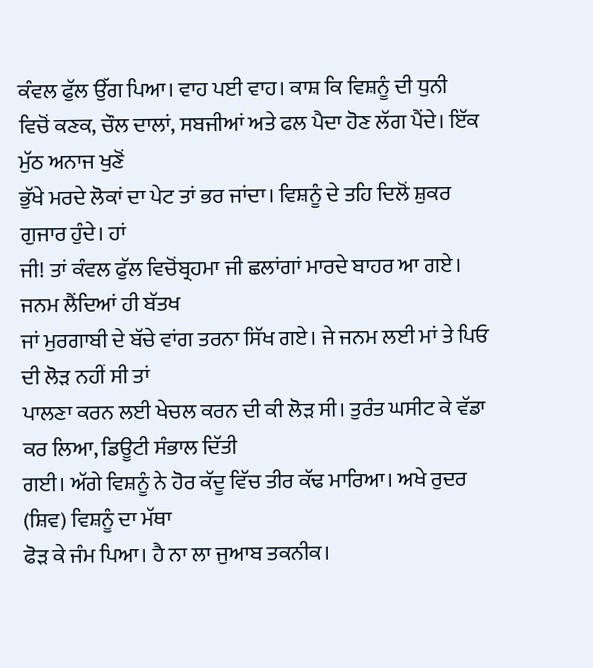ਕੰਵਲ ਫੁੱਲ ਉੱਗ ਪਿਆ। ਵਾਹ ਪਈ ਵਾਹ। ਕਾਸ਼ ਕਿ ਵਿਸ਼ਨੂੰ ਦੀ ਧੁਨੀ
ਵਿਚੋਂ ਕਣਕ, ਚੌਲ ਦਾਲਾਂ, ਸਬਜੀਆਂ ਅਤੇ ਫਲ ਪੈਦਾ ਹੋਣ ਲੱਗ ਪੈਂਦੇ। ਇੱਕ ਮੁੱਠ ਅਨਾਜ ਖੁਣੋਂ
ਭੁੱਖੇ ਮਰਦੇ ਲੋਕਾਂ ਦਾ ਪੇਟ ਤਾਂ ਭਰ ਜਾਂਦਾ। ਵਿਸ਼ਨੂੰ ਦੇ ਤਹਿ ਦਿਲੋਂ ਸ਼ੁਕਰ ਗੁਜਾਰ ਹੁੰਦੇ। ਹਾਂ
ਜੀ! ਤਾਂ ਕੰਵਲ ਫੁੱਲ ਵਿਚੋਂਬ੍ਰਹਮਾ ਜੀ ਛਲਾਂਗਾਂ ਮਾਰਦੇ ਬਾਹਰ ਆ ਗਏ। ਜਨਮ ਲੈਂਦਿਆਂ ਹੀ ਬੱਤਖ
ਜਾਂ ਮੁਰਗਾਬੀ ਦੇ ਬੱਚੇ ਵਾਂਗ ਤਰਨਾ ਸਿੱਖ ਗਏ। ਜੇ ਜਨਮ ਲਈ ਮਾਂ ਤੇ ਪਿਓ ਦੀ ਲੋੜ ਨਹੀਂ ਸੀ ਤਾਂ
ਪਾਲਣਾ ਕਰਨ ਲਈ ਖੇਚਲ ਕਰਨ ਦੀ ਕੀ ਲੋੜ ਸੀ। ਤੁਰੰਤ ਘਸੀਟ ਕੇ ਵੱਡਾ ਕਰ ਲਿਆ, ਡਿਊਟੀ ਸੰਭਾਲ ਦਿੱਤੀ
ਗਈ। ਅੱਗੇ ਵਿਸ਼ਨੂੰ ਨੇ ਹੋਰ ਕੱਦੂ ਵਿੱਚ ਤੀਰ ਕੱਢ ਮਾਰਿਆ। ਅਖੇ ਰੁਦਰ (ਸ਼ਿਵ) ਵਿਸ਼ਨੂੰ ਦਾ ਮੱਥਾ
ਫੋੜ ਕੇ ਜੰਮ ਪਿਆ। ਹੈ ਨਾ ਲਾ ਜੁਆਬ ਤਕਨੀਕ।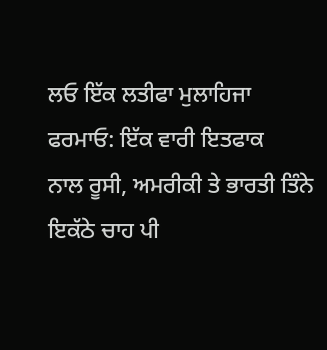ਲਓ ਇੱਕ ਲਤੀਫਾ ਮੁਲਾਹਿਜਾ ਫਰਮਾਓ: ਇੱਕ ਵਾਰੀ ਇਤਫਾਕ
ਨਾਲ ਰੂਸੀ, ਅਮਰੀਕੀ ਤੇ ਭਾਰਤੀ ਤਿੰਨੇ ਇਕੱਠੇ ਚਾਹ ਪੀ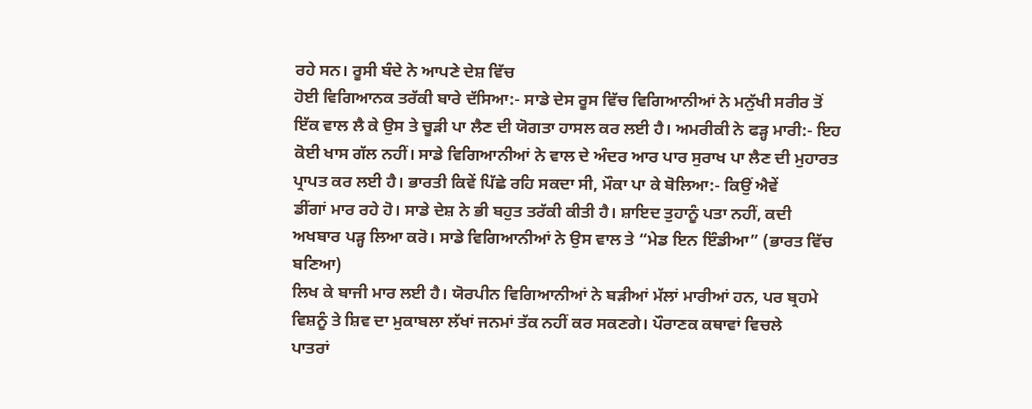ਰਹੇ ਸਨ। ਰੂਸੀ ਬੰਦੇ ਨੇ ਆਪਣੇ ਦੇਸ਼ ਵਿੱਚ
ਹੋਈ ਵਿਗਿਆਨਕ ਤਰੱਕੀ ਬਾਰੇ ਦੱਸਿਆ:- ਸਾਡੇ ਦੇਸ ਰੂਸ ਵਿੱਚ ਵਿਗਿਆਨੀਆਂ ਨੇ ਮਨੁੱਖੀ ਸਰੀਰ ਤੋਂ
ਇੱਕ ਵਾਲ ਲੈ ਕੇ ਉਸ ਤੇ ਚੂੜੀ ਪਾ ਲੈਣ ਦੀ ਯੋਗਤਾ ਹਾਸਲ ਕਰ ਲਈ ਹੈ। ਅਮਰੀਕੀ ਨੇ ਫੜ੍ਹ ਮਾਰੀ:- ਇਹ
ਕੋਈ ਖਾਸ ਗੱਲ ਨਹੀਂ। ਸਾਡੇ ਵਿਗਿਆਨੀਆਂ ਨੇ ਵਾਲ ਦੇ ਅੰਦਰ ਆਰ ਪਾਰ ਸੁਰਾਖ ਪਾ ਲੈਣ ਦੀ ਮੁਹਾਰਤ
ਪ੍ਰਾਪਤ ਕਰ ਲਈ ਹੈ। ਭਾਰਤੀ ਕਿਵੇਂ ਪਿੱਛੇ ਰਹਿ ਸਕਦਾ ਸੀ, ਮੌਕਾ ਪਾ ਕੇ ਬੋਲਿਆ:- ਕਿਉਂ ਐਵੇਂ
ਡੀਂਗਾਂ ਮਾਰ ਰਹੇ ਹੋ। ਸਾਡੇ ਦੇਸ਼ ਨੇ ਭੀ ਬਹੁਤ ਤਰੱਕੀ ਕੀਤੀ ਹੈ। ਸ਼ਾਇਦ ਤੁਹਾਨੂੰ ਪਤਾ ਨਹੀਂ, ਕਦੀ
ਅਖਬਾਰ ਪੜ੍ਹ ਲਿਆ ਕਰੋ। ਸਾਡੇ ਵਿਗਿਆਨੀਆਂ ਨੇ ਉਸ ਵਾਲ ਤੇ “ਮੇਡ ਇਨ ਇੰਡੀਆ” (ਭਾਰਤ ਵਿੱਚ ਬਣਿਆ)
ਲਿਖ ਕੇ ਬਾਜੀ ਮਾਰ ਲਈ ਹੈ। ਯੋਰਪੀਨ ਵਿਗਿਆਨੀਆਂ ਨੇ ਬੜੀਆਂ ਮੱਲਾਂ ਮਾਰੀਆਂ ਹਨ, ਪਰ ਬ੍ਰਹਮੇ
ਵਿਸ਼ਨੂੰ ਤੇ ਸ਼ਿਵ ਦਾ ਮੁਕਾਬਲਾ ਲੱਖਾਂ ਜਨਮਾਂ ਤੱਕ ਨਹੀਂ ਕਰ ਸਕਣਗੇ। ਪੌਰਾਣਕ ਕਥਾਵਾਂ ਵਿਚਲੇ
ਪਾਤਰਾਂ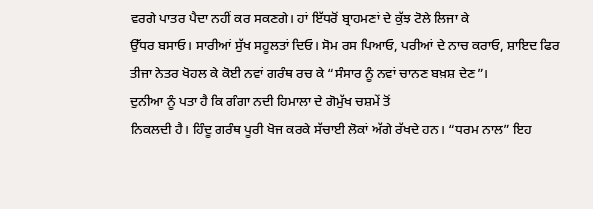ਵਰਗੇ ਪਾਤਰ ਪੈਦਾ ਨਹੀਂ ਕਰ ਸਕਣਗੇ। ਹਾਂ ਇੱਧਰੋਂ ਬ੍ਰਾਹਮਣਾਂ ਦੇ ਕੁੱਝ ਟੋਲੇ ਲਿਜਾ ਕੇ
ਉੱਧਰ ਬਸਾਓ। ਸਾਰੀਆਂ ਸੁੱਖ ਸਹੂਲਤਾਂ ਦਿਓ। ਸੋਮ ਰਸ ਪਿਆਓ, ਪਰੀਆਂ ਦੇ ਨਾਚ ਕਰਾਓ, ਸ਼ਾਇਦ ਫਿਰ
ਤੀਜਾ ਨੇਤਰ ਖੋਹਲ ਕੇ ਕੋਈ ਨਵਾਂ ਗਰੰਥ ਰਚ ਕੇ “ਸੰਸਾਰ ਨੂੰ ਨਵਾਂ ਚਾਨਣ ਬਖ਼ਸ਼ ਦੇਣ”।
ਦੁਨੀਆ ਨੂੰ ਪਤਾ ਹੈ ਕਿ ਗੰਗਾ ਨਦੀ ਹਿਮਾਲਾ ਦੇ ਗੋਮੁੱਖ ਚਸ਼ਮੇਂ ਤੋਂ
ਨਿਕਲਦੀ ਹੈ। ਹਿੰਦੂ ਗਰੰਥ ਪੂਰੀ ਖੋਜ ਕਰਕੇ ਸੱਚਾਈ ਲੋਕਾਂ ਅੱਗੇ ਰੱਖਦੇ ਹਨ। “ਧਰਮ ਨਾਲ” ਇਹ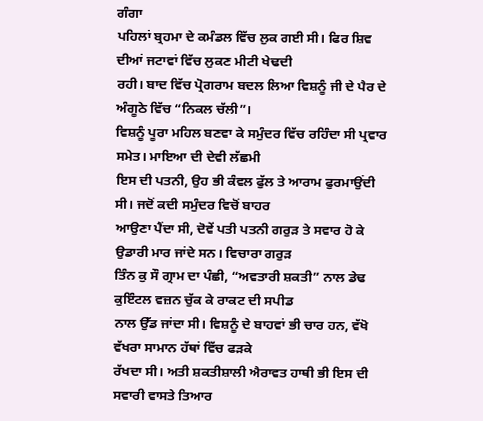ਗੰਗਾ
ਪਹਿਲਾਂ ਬ੍ਰਹਮਾ ਦੇ ਕਮੰਡਲ ਵਿੱਚ ਲੁਕ ਗਈ ਸੀ। ਫਿਰ ਸ਼ਿਵ ਦੀਆਂ ਜਟਾਵਾਂ ਵਿੱਚ ਲੁਕਣ ਮੀਟੀ ਖੇਢਦੀ
ਰਹੀ। ਬਾਦ ਵਿੱਚ ਪ੍ਰੋਗਰਾਮ ਬਦਲ ਲਿਆ ਵਿਸ਼ਨੂੰ ਜੀ ਦੇ ਪੈਰ ਦੇ ਅੰਗੂਠੇ ਵਿੱਚ “ਨਿਕਲ ਚੱਲੀ”।
ਵਿਸ਼ਨੂੰ ਪੂਰਾ ਮਹਿਲ ਬਣਵਾ ਕੇ ਸਮੁੰਦਰ ਵਿੱਚ ਰਹਿੰਦਾ ਸੀ ਪ੍ਰਵਾਰ ਸਮੇਤ। ਮਾਇਆ ਦੀ ਦੇਵੀ ਲੱਛਮੀ
ਇਸ ਦੀ ਪਤਨੀ, ਉਹ ਭੀ ਕੰਵਲ ਫੁੱਲ ਤੇ ਆਰਾਮ ਫੁਰਮਾਉਂਦੀ ਸੀ। ਜਦੋਂ ਕਦੀ ਸਮੁੰਦਰ ਵਿਚੋਂ ਬਾਹਰ
ਆਉਣਾ ਪੈਂਦਾ ਸੀ, ਦੋਵੇਂ ਪਤੀ ਪਤਨੀ ਗਰੁੜ ਤੇ ਸਵਾਰ ਹੋ ਕੇ ਉਡਾਰੀ ਮਾਰ ਜਾਂਦੇ ਸਨ। ਵਿਚਾਰਾ ਗਰੁੜ
ਤਿੰਨ ਕੁ ਸੌ ਗ੍ਰਾਮ ਦਾ ਪੰਛੀ, “ਅਵਤਾਰੀ ਸ਼ਕਤੀ” ਨਾਲ ਡੇਢ ਕੁਇੰਟਲ ਵਜ਼ਨ ਚੁੱਕ ਕੇ ਰਾਕਟ ਦੀ ਸਪੀਡ
ਨਾਲ ਉੱਡ ਜਾਂਦਾ ਸੀ। ਵਿਸ਼ਨੂੰ ਦੇ ਬਾਹਵਾਂ ਭੀ ਚਾਰ ਹਨ, ਵੱਖੋ ਵੱਖਰਾ ਸਾਮਾਨ ਹੱਥਾਂ ਵਿੱਚ ਫੜਕੇ
ਰੱਖਦਾ ਸੀ। ਅਤੀ ਸ਼ਕਤੀਸ਼ਾਲੀ ਐਰਾਵਤ ਹਾਥੀ ਭੀ ਇਸ ਦੀ ਸਵਾਰੀ ਵਾਸਤੇ ਤਿਆਰ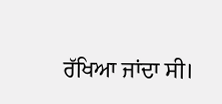ਰੱਖਿਆ ਜਾਂਦਾ ਸੀ।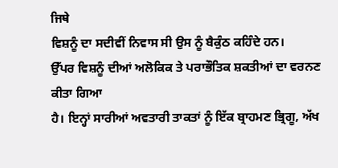ਜਿਥੇ
ਵਿਸ਼ਨੂੰ ਦਾ ਸਦੀਵੀਂ ਨਿਵਾਸ ਸੀ ਉਸ ਨੂੰ ਬੈਕੁੰਠ ਕਹਿੰਦੇ ਹਨ।
ਉੱਪਰ ਵਿਸ਼ਨੂੰ ਦੀਆਂ ਅਲੋਕਿਕ ਤੇ ਪਰਾਭੌਤਿਕ ਸ਼ਕਤੀਆਂ ਦਾ ਵਰਨਣ ਕੀਤਾ ਗਿਆ
ਹੈ। ਇਨ੍ਹਾਂ ਸਾਰੀਆਂ ਅਵਤਾਰੀ ਤਾਕਤਾਂ ਨੂੰ ਇੱਕ ਬ੍ਰਾਹਮਣ ਭ੍ਰਿਗੂ, ਅੱਖ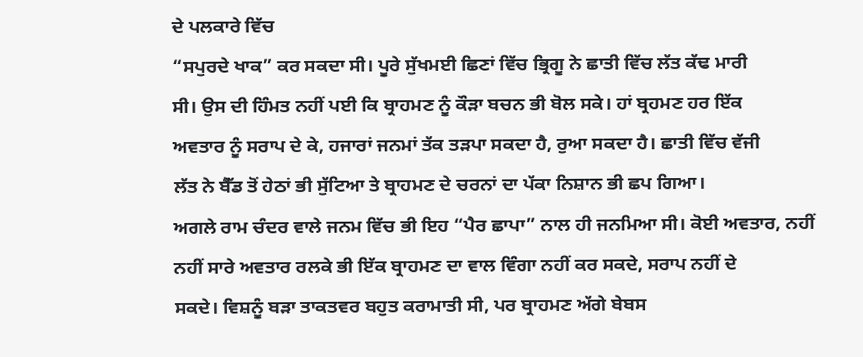ਦੇ ਪਲਕਾਰੇ ਵਿੱਚ
“ਸਪੁਰਦੇ ਖਾਕ” ਕਰ ਸਕਦਾ ਸੀ। ਪੂਰੇ ਸੁੱਖਮਈ ਛਿਣਾਂ ਵਿੱਚ ਭ੍ਰਿਗੂ ਨੇ ਛਾਤੀ ਵਿੱਚ ਲੱਤ ਕੱਢ ਮਾਰੀ
ਸੀ। ਉਸ ਦੀ ਹਿੰਮਤ ਨਹੀਂ ਪਈ ਕਿ ਬ੍ਰਾਹਮਣ ਨੂੰ ਕੌੜਾ ਬਚਨ ਭੀ ਬੋਲ ਸਕੇ। ਹਾਂ ਬ੍ਰਹਮਣ ਹਰ ਇੱਕ
ਅਵਤਾਰ ਨੂੰ ਸਰਾਪ ਦੇ ਕੇ, ਹਜਾਰਾਂ ਜਨਮਾਂ ਤੱਕ ਤੜਪਾ ਸਕਦਾ ਹੈ, ਰੁਆ ਸਕਦਾ ਹੈ। ਛਾਤੀ ਵਿੱਚ ਵੱਜੀ
ਲੱਤ ਨੇ ਬੈੱਡ ਤੋਂ ਹੇਠਾਂ ਭੀ ਸੁੱਟਿਆ ਤੇ ਬ੍ਰਾਹਮਣ ਦੇ ਚਰਨਾਂ ਦਾ ਪੱਕਾ ਨਿਸ਼ਾਨ ਭੀ ਛਪ ਗਿਆ।
ਅਗਲੇ ਰਾਮ ਚੰਦਰ ਵਾਲੇ ਜਨਮ ਵਿੱਚ ਭੀ ਇਹ “ਪੈਰ ਛਾਪਾ” ਨਾਲ ਹੀ ਜਨਮਿਆ ਸੀ। ਕੋਈ ਅਵਤਾਰ, ਨਹੀਂ
ਨਹੀਂ ਸਾਰੇ ਅਵਤਾਰ ਰਲਕੇ ਭੀ ਇੱਕ ਬ੍ਰਾਹਮਣ ਦਾ ਵਾਲ ਵਿੰਗਾ ਨਹੀਂ ਕਰ ਸਕਦੇ, ਸਰਾਪ ਨਹੀਂ ਦੇ
ਸਕਦੇ। ਵਿਸ਼ਨੂੰ ਬੜਾ ਤਾਕਤਵਰ ਬਹੁਤ ਕਰਾਮਾਤੀ ਸੀ, ਪਰ ਬ੍ਰਾਹਮਣ ਅੱਗੇ ਬੇਬਸ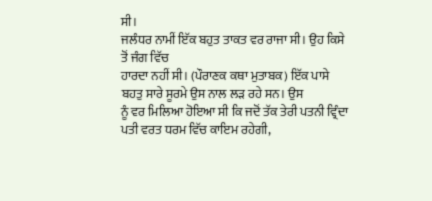ਸੀ।
ਜਲੰਧਰ ਨਾਮੀਂ ਇੱਕ ਬਹੁਤ ਤਾਕਤ ਵਰ ਰਾਜਾ ਸੀ। ਉਹ ਕਿਸੇ ਤੋਂ ਜੰਗ ਵਿੱਚ
ਹਾਰਦਾ ਨਹੀਂ ਸੀ। (ਪੌਰਾਣਕ ਕਥਾ ਮੁਤਾਬਕ) ਇੱਕ ਪਾਸੇ ਬਹਤੁ ਸਾਰੇ ਸੂਰਮੇ ਉਸ ਨਾਲ ਲੜ ਰਹੇ ਸਨ। ਉਸ
ਨੂੰ ਵਰ ਮਿਲਿਆ ਹੋਇਆ ਸੀ ਕਿ ਜਦੋਂ ਤੱਕ ਤੇਰੀ ਪਤਨੀ ਵ੍ਰਿੰਦਾ ਪਤੀ ਵਰਤ ਧਰਮ ਵਿੱਚ ਕਾਇਮ ਰਹੇਗੀ,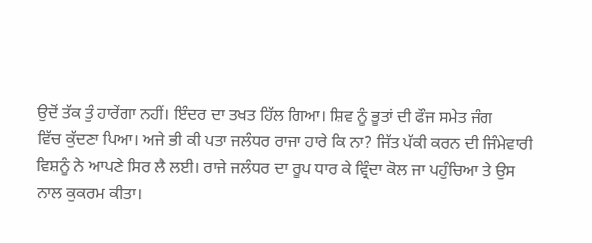ਉਦੋਂ ਤੱਕ ਤੁੰ ਹਾਰੇਂਗਾ ਨਹੀਂ। ਇੰਦਰ ਦਾ ਤਖਤ ਹਿੱਲ ਗਿਆ। ਸ਼ਿਵ ਨੂੰ ਭੂਤਾਂ ਦੀ ਫੌਜ ਸਮੇਤ ਜੰਗ
ਵਿੱਚ ਕੁੱਦਣਾ ਪਿਆ। ਅਜੇ ਭੀ ਕੀ ਪਤਾ ਜਲੰਧਰ ਰਾਜਾ ਹਾਰੇ ਕਿ ਨਾ? ਜਿੱਤ ਪੱਕੀ ਕਰਨ ਦੀ ਜਿੰਮੇਵਾਰੀ
ਵਿਸ਼ਨੂੰ ਨੇ ਆਪਣੇ ਸਿਰ ਲੈ ਲਈ। ਰਾਜੇ ਜਲੰਧਰ ਦਾ ਰੂਪ ਧਾਰ ਕੇ ਵ੍ਰਿੰਦਾ ਕੋਲ ਜਾ ਪਹੁੰਚਿਆ ਤੇ ਉਸ
ਨਾਲ ਕੁਕਰਮ ਕੀਤਾ।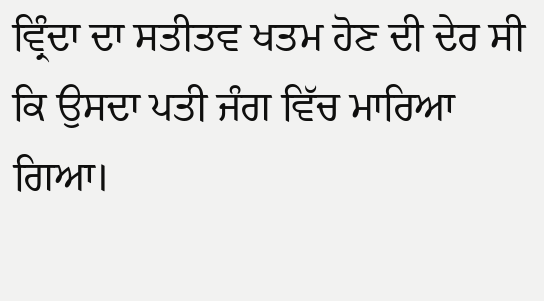ਵ੍ਰਿੰਦਾ ਦਾ ਸਤੀਤਵ ਖਤਮ ਹੋਣ ਦੀ ਦੇਰ ਸੀ ਕਿ ਉਸਦਾ ਪਤੀ ਜੰਗ ਵਿੱਚ ਮਾਰਿਆ
ਗਿਆ।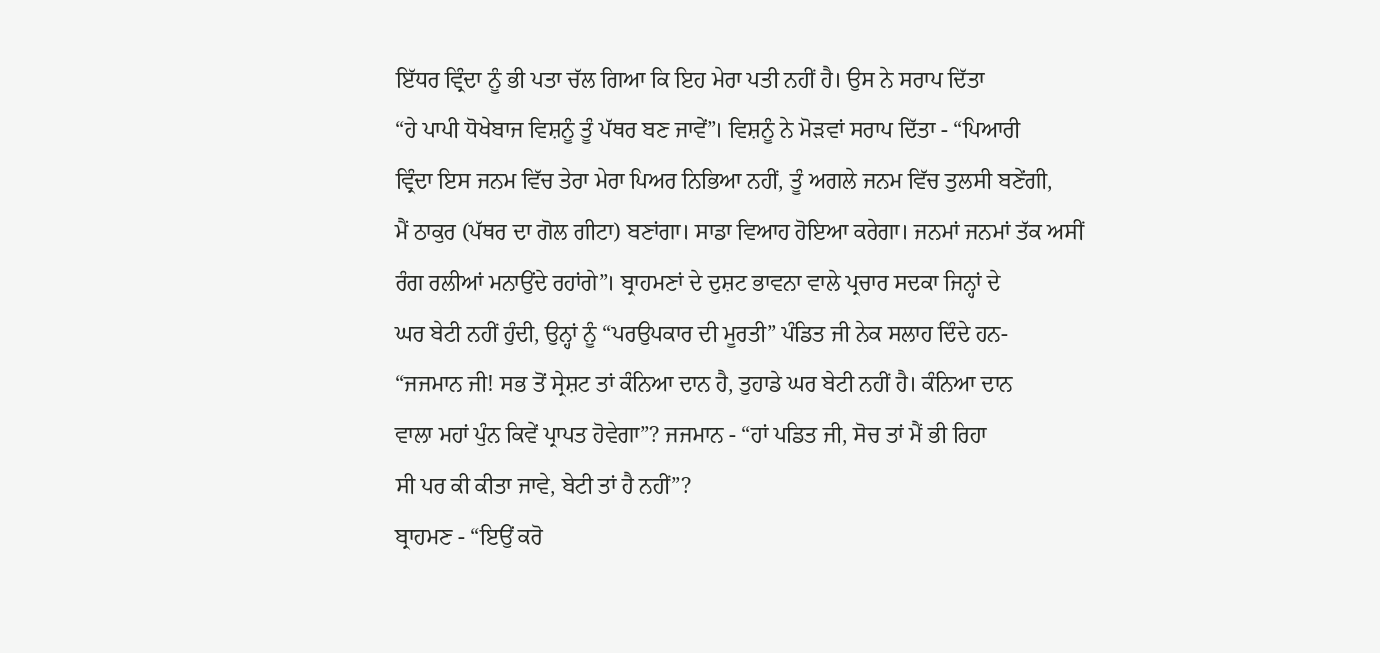ਇੱਧਰ ਵ੍ਰਿੰਦਾ ਨੂੰ ਭੀ ਪਤਾ ਚੱਲ ਗਿਆ ਕਿ ਇਹ ਮੇਰਾ ਪਤੀ ਨਹੀਂ ਹੈ। ਉਸ ਨੇ ਸਰਾਪ ਦਿੱਤਾ
“ਹੇ ਪਾਪੀ ਧੋਖੇਬਾਜ ਵਿਸ਼ਨੂੰ ਤੂੰ ਪੱਥਰ ਬਣ ਜਾਵੇਂ”। ਵਿਸ਼ਨੂੰ ਨੇ ਮੋੜਵਾਂ ਸਰਾਪ ਦਿੱਤਾ - “ਪਿਆਰੀ
ਵ੍ਰਿੰਦਾ ਇਸ ਜਨਮ ਵਿੱਚ ਤੇਰਾ ਮੇਰਾ ਪਿਅਰ ਨਿਭਿਆ ਨਹੀਂ, ਤੂੰ ਅਗਲੇ ਜਨਮ ਵਿੱਚ ਤੁਲਸੀ ਬਣੇਂਗੀ,
ਮੈਂ ਠਾਕੁਰ (ਪੱਥਰ ਦਾ ਗੋਲ ਗੀਟਾ) ਬਣਾਂਗਾ। ਸਾਡਾ ਵਿਆਹ ਹੋਇਆ ਕਰੇਗਾ। ਜਨਮਾਂ ਜਨਮਾਂ ਤੱਕ ਅਸੀਂ
ਰੰਗ ਰਲੀਆਂ ਮਨਾਉਂਦੇ ਰਹਾਂਗੇ”। ਬ੍ਰਾਹਮਣਾਂ ਦੇ ਦੁਸ਼ਟ ਭਾਵਨਾ ਵਾਲੇ ਪ੍ਰਚਾਰ ਸਦਕਾ ਜਿਨ੍ਹਾਂ ਦੇ
ਘਰ ਬੇਟੀ ਨਹੀਂ ਹੁੰਦੀ, ਉਨ੍ਹਾਂ ਨੂੰ “ਪਰਉਪਕਾਰ ਦੀ ਮੂਰਤੀ” ਪੰਡਿਤ ਜੀ ਨੇਕ ਸਲਾਹ ਦਿੰਦੇ ਹਨ-
“ਜਜਮਾਨ ਜੀ! ਸਭ ਤੋਂ ਸ੍ਰੇਸ਼ਟ ਤਾਂ ਕੰਨਿਆ ਦਾਨ ਹੈ, ਤੁਹਾਡੇ ਘਰ ਬੇਟੀ ਨਹੀਂ ਹੈ। ਕੰਨਿਆ ਦਾਨ
ਵਾਲਾ ਮਹਾਂ ਪੁੰਨ ਕਿਵੇਂ ਪ੍ਰਾਪਤ ਹੋਵੇਗਾ”? ਜਜਮਾਨ - “ਹਾਂ ਪਡਿਤ ਜੀ, ਸੋਚ ਤਾਂ ਮੈਂ ਭੀ ਰਿਹਾ
ਸੀ ਪਰ ਕੀ ਕੀਤਾ ਜਾਵੇ, ਬੇਟੀ ਤਾਂ ਹੈ ਨਹੀਂ”?
ਬ੍ਰਾਹਮਣ - “ਇਉਂ ਕਰੋ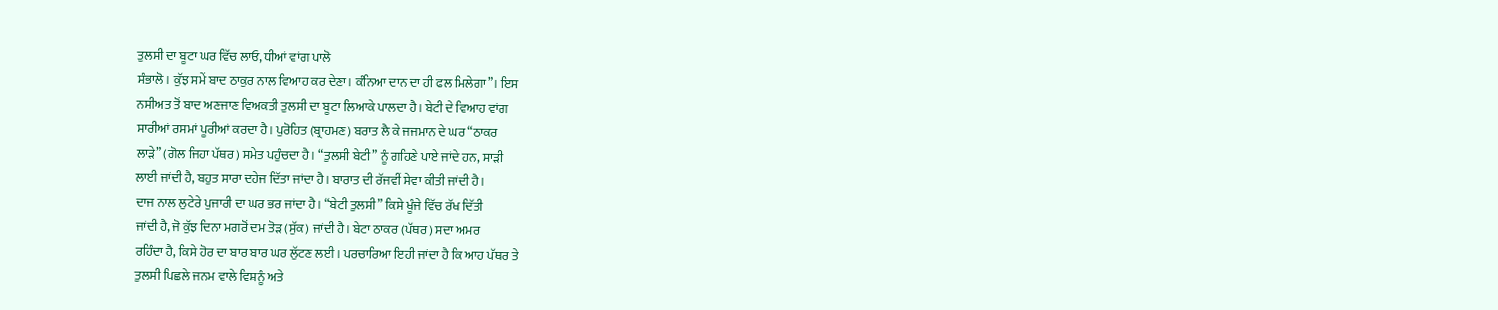ਤੁਲਸੀ ਦਾ ਬੂਟਾ ਘਰ ਵਿੱਚ ਲਾਓ, ਧੀਆਂ ਵਾਂਗ ਪਾਲੋ
ਸੰਭਾਲੋ। ਕੁੱਝ ਸਮੇਂ ਬਾਦ ਠਾਕੁਰ ਨਾਲ ਵਿਆਹ ਕਰ ਦੇਣਾ। ਕੰਨਿਆ ਦਾਨ ਦਾ ਹੀ ਫਲ ਮਿਲੇਗਾ”। ਇਸ
ਨਸੀਅਤ ਤੋਂ ਬਾਦ ਅਣਜਾਣ ਵਿਅਕਤੀ ਤੁਲਸੀ ਦਾ ਬੂਟਾ ਲਿਆਕੇ ਪਾਲਦਾ ਹੈ। ਬੇਟੀ ਦੇ ਵਿਆਹ ਵਾਂਗ
ਸਾਰੀਆਂ ਰਸਮਾਂ ਪੂਰੀਆਂ ਕਰਦਾ ਹੈ। ਪੁਰੋਹਿਤ (ਬ੍ਰਾਹਮਣ) ਬਰਾਤ ਲੈ ਕੇ ਜਜਮਾਨ ਦੇ ਘਰ “ਠਾਕਰ
ਲਾੜੇ” (ਗੋਲ ਜਿਹਾ ਪੱਥਰ) ਸਮੇਤ ਪਹੁੰਚਦਾ ਹੈ। “ਤੁਲਸੀ ਬੇਟੀ” ਨੂੰ ਗਹਿਣੇ ਪਾਏ ਜਾਂਦੇ ਹਨ, ਸਾੜੀ
ਲਾਈ ਜਾਂਦੀ ਹੈ, ਬਹੁਤ ਸਾਰਾ ਦਹੇਜ ਦਿੱਤਾ ਜਾਂਦਾ ਹੈ। ਬਾਰਾਤ ਦੀ ਰੱਜਵੀਂ ਸੇਵਾ ਕੀਤੀ ਜਾਂਦੀ ਹੈ।
ਦਾਜ ਨਾਲ ਲੁਟੇਰੇ ਪੁਜਾਰੀ ਦਾ ਘਰ ਭਰ ਜਾਂਦਾ ਹੈ। “ਬੇਟੀ ਤੁਲਸੀ” ਕਿਸੇ ਖੂੰਜੇ ਵਿੱਚ ਰੱਖ ਦਿੱਤੀ
ਜਾਂਦੀ ਹੈ, ਜੋ ਕੁੱਝ ਦਿਨਾ ਮਗਰੋਂ ਦਮ ਤੋੜ (ਸੁੱਕ) ਜਾਂਦੀ ਹੈ। ਬੇਟਾ ਠਾਕਰ (ਪੱਥਰ) ਸਦਾ ਅਮਰ
ਰਹਿੰਦਾ ਹੈ, ਕਿਸੇ ਹੋਰ ਦਾ ਬਾਰ ਬਾਰ ਘਰ ਲੁੱਟਣ ਲਈ। ਪਰਚਾਰਿਆ ਇਹੀ ਜਾਂਦਾ ਹੈ ਕਿ ਆਹ ਪੱਥਰ ਤੇ
ਤੁਲਸੀ ਪਿਛਲੇ ਜਨਮ ਵਾਲੇ ਵਿਸ਼ਨੂੰ ਅਤੇ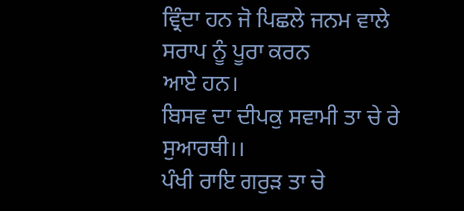ਵ੍ਰਿੰਦਾ ਹਨ ਜੋ ਪਿਛਲੇ ਜਨਮ ਵਾਲੇ ਸਰਾਪ ਨੂੰ ਪੂਰਾ ਕਰਨ
ਆਏ ਹਨ।
ਬਿਸਵ ਦਾ ਦੀਪਕੁ ਸਵਾਮੀ ਤਾ ਚੇ ਰੇ ਸੁਆਰਥੀ।।
ਪੰਖੀ ਰਾਇ ਗਰੁੜ ਤਾ ਚੇ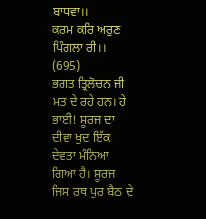ਬਾਧਵਾ।।
ਕਰਮ ਕਰਿ ਅਰੁਣ ਪਿੰਗਲਾ ਰੀ।। (695)
ਭਗਤ ਤ੍ਰਿਲੋਚਨ ਜੀ ਮਤ ਦੇ ਰਹੇ ਹਨ। ਹੇ ਭਾਈ! ਸੂਰਜ ਦਾ ਦੀਵਾ ਖੁਦ ਇੱਕ
ਦੇਵਤਾ ਮੰਨਿਆ ਗਿਆ ਹੈ। ਸੂਰਜ ਜਿਸ ਰਥ ਪੁਰ ਬੈਠ ਦੇ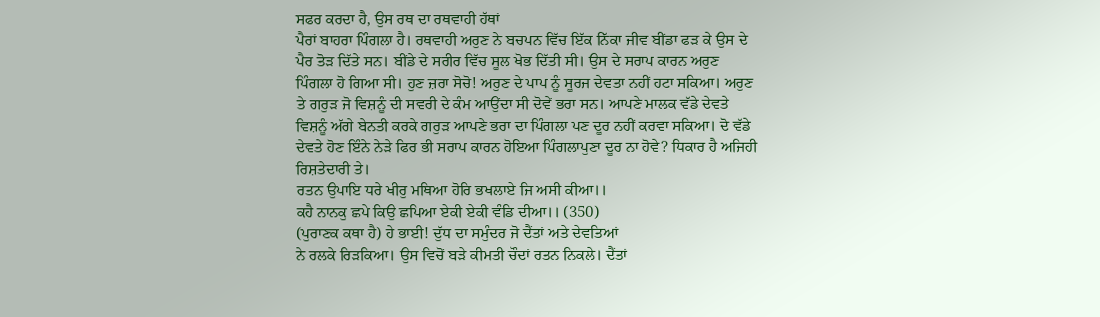ਸਫਰ ਕਰਦਾ ਹੈ, ਉਸ ਰਥ ਦਾ ਰਥਵਾਹੀ ਹੱਥਾਂ
ਪੈਰਾਂ ਬਾਹਰਾ ਪਿੰਗਲਾ ਹੈ। ਰਥਵਾਹੀ ਅਰੁਣ ਨੇ ਬਚਪਨ ਵਿੱਚ ਇੱਕ ਨਿੱਕਾ ਜੀਵ ਬੀਂਡਾ ਫੜ ਕੇ ਉਸ ਦੇ
ਪੈਰ ਤੋੜ ਦਿੱਤੇ ਸਨ। ਬੀਂਡੇ ਦੇ ਸਰੀਰ ਵਿੱਚ ਸੂਲ ਖੋਭ ਦਿੱਤੀ ਸੀ। ਉਸ ਦੇ ਸਰਾਪ ਕਾਰਨ ਅਰੁਣ
ਪਿੰਗਲਾ ਹੋ ਗਿਆ ਸੀ। ਹੁਣ ਜ਼ਰਾ ਸੋਚੋ! ਅਰੁਣ ਦੇ ਪਾਪ ਨੂੰ ਸੂਰਜ ਦੇਵਤਾ ਨਹੀਂ ਹਟਾ ਸਕਿਆ। ਅਰੁਣ
ਤੇ ਗਰੁੜ ਜੋ ਵਿਸ਼ਨੂੰ ਦੀ ਸਵਰੀ ਦੇ ਕੰਮ ਆਉਂਦਾ ਸੀ ਦੋਵੇਂ ਭਰਾ ਸਨ। ਆਪਣੇ ਮਾਲਕ ਵੱਡੇ ਦੇਵਤੇ
ਵਿਸ਼ਨੂੰ ਅੱਗੇ ਬੇਨਤੀ ਕਰਕੇ ਗਰੁੜ ਆਪਣੇ ਭਰਾ ਦਾ ਪਿੰਗਲਾ ਪਣ ਦੂਰ ਨਹੀਂ ਕਰਵਾ ਸਕਿਆ। ਦੋ ਵੱਡੇ
ਦੇਵਤੇ ਹੋਣ ਇੰਨੇ ਨੇੜੇ ਫਿਰ ਭੀ ਸਰਾਪ ਕਾਰਨ ਹੋਇਆ ਪਿੰਗਲਾਪੁਣਾ ਦੂਰ ਨਾ ਹੋਵੇ? ਧਿਕਾਰ ਹੈ ਅਜਿਹੀ
ਰਿਸ਼ਤੇਦਾਰੀ ਤੇ।
ਰਤਨ ਉਪਾਇ ਧਰੇ ਖੀਰੁ ਮਥਿਆ ਹੋਰਿ ਭਖਲਾਏ ਜਿ ਅਸੀ ਕੀਆ।।
ਕਹੈ ਨਾਨਕੁ ਛਪੇ ਕਿਉ ਛਪਿਆ ਏਕੀ ਏਕੀ ਵੰਡਿ ਦੀਆ।। (350)
(ਪੁਰਾਣਕ ਕਥਾ ਹੈ) ਹੇ ਭਾਈ! ਦੁੱਧ ਦਾ ਸਮੁੰਦਰ ਜੋ ਦੈਂਤਾਂ ਅਤੇ ਦੇਵਤਿਆਂ
ਨੇ ਰਲਕੇ ਰਿੜਕਿਆ। ਉਸ ਵਿਚੋਂ ਬੜੇ ਕੀਮਤੀ ਚੌਦਾਂ ਰਤਨ ਨਿਕਲੇ। ਦੈਂਤਾਂ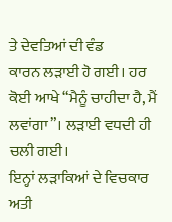ਤੇ ਦੇਵਤਿਆਂ ਦੀ ਵੰਡ
ਕਾਰਨ ਲੜਾਈ ਹੋ ਗਈ। ਹਰ ਕੋਈ ਆਖੇ “ਮੈਨੂੰ ਚਾਹੀਦਾ ਹੈ, ਮੈਂ ਲਵਾਂਗਾ”। ਲੜਾਈ ਵਧਦੀ ਹੀ ਚਲੀ ਗਈ।
ਇਨ੍ਹਾਂ ਲੜਾਕਿਆਂ ਦੇ ਵਿਚਕਾਰ ਅਤੀ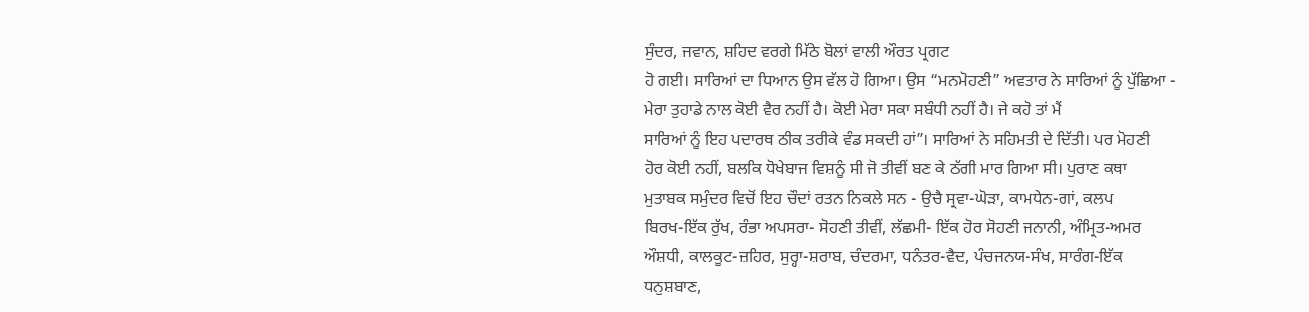ਸੁੰਦਰ, ਜਵਾਨ, ਸ਼ਹਿਦ ਵਰਗੇ ਮਿੱਠੇ ਬੋਲਾਂ ਵਾਲੀ ਔਰਤ ਪ੍ਰਗਟ
ਹੋ ਗਈ। ਸਾਰਿਆਂ ਦਾ ਧਿਆਨ ਉਸ ਵੱਲ ਹੋ ਗਿਆ। ਉਸ “ਮਨਮੋਹਣੀ” ਅਵਤਾਰ ਨੇ ਸਾਰਿਆਂ ਨੂੰ ਪੁੱਛਿਆ -
ਮੇਰਾ ਤੁਹਾਡੇ ਨਾਲ ਕੋਈ ਵੈਰ ਨਹੀਂ ਹੈ। ਕੋਈ ਮੇਰਾ ਸਕਾ ਸਬੰਧੀ ਨਹੀਂ ਹੈ। ਜੇ ਕਹੋ ਤਾਂ ਮੈਂ
ਸਾਰਿਆਂ ਨੂੰ ਇਹ ਪਦਾਰਥ ਠੀਕ ਤਰੀਕੇ ਵੰਡ ਸਕਦੀ ਹਾਂ”। ਸਾਰਿਆਂ ਨੇ ਸਹਿਮਤੀ ਦੇ ਦਿੱਤੀ। ਪਰ ਮੋਹਣੀ
ਹੋਰ ਕੋਈ ਨਹੀਂ, ਬਲਕਿ ਧੋਖੇਬਾਜ ਵਿਸ਼ਨੂੰ ਸੀ ਜੋ ਤੀਵੀਂ ਬਣ ਕੇ ਠੱਗੀ ਮਾਰ ਗਿਆ ਸੀ। ਪੁਰਾਣ ਕਥਾ
ਮੁਤਾਬਕ ਸਮੁੰਦਰ ਵਿਚੋਂ ਇਹ ਚੌਦਾਂ ਰਤਨ ਨਿਕਲੇ ਸਨ - ਉਚੈ ਸ੍ਰਵਾ-ਘੋੜਾ, ਕਾਮਧੇਨ-ਗਾਂ, ਕਲਪ
ਬਿਰਖ-ਇੱਕ ਰੁੱਖ, ਰੰਭਾ ਅਪਸਰਾ- ਸੋਹਣੀ ਤੀਵੀਂ, ਲੱਛਮੀ- ਇੱਕ ਹੋਰ ਸੋਹਣੀ ਜਨਾਨੀ, ਅੰਮ੍ਰਿਤ-ਅਮਰ
ਔਸ਼ਧੀ, ਕਾਲਕੂਟ-ਜ਼ਹਿਰ, ਸੁਰ੍ਹਾ-ਸ਼ਰਾਬ, ਚੰਦਰਮਾ, ਧਨੰਤਰ-ਵੈਦ, ਪੰਚਜਨਯ-ਸੰਖ, ਸਾਰੰਗ-ਇੱਕ
ਧਨੁਸ਼ਬਾਣ,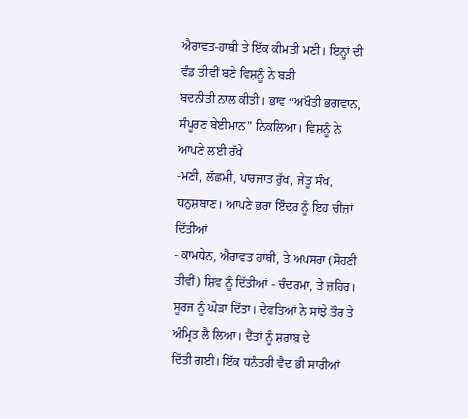ਐਰਾਵਤ-ਹਾਥੀ ਤੇ ਇੱਕ ਕੀਮਤੀ ਮਣੀ। ਇਨ੍ਹਾਂ ਦੀ ਵੰਡ ਤੀਵੀਂ ਬਣੇ ਵਿਸ਼ਨੂੰ ਨੇ ਬੜੀ
ਬਦਨੀਤੀ ਨਾਲ ਕੀਤੀ। ਭਾਵ “ਅਖੌਤੀ ਭਗਵਾਨ, ਸੰਪੂਰਣ ਬੇਈਮਾਨ” ਨਿਕਲਿਆ। ਵਿਸ਼ਨੂੰ ਨੇ ਆਪਣੇ ਲਈ ਰੱਖੇ
-ਮਣੀ, ਲੱਛਮੀ, ਪਾਰਜਾਤ ਰੁੱਖ, ਜੇਤੂ ਸੰਖ, ਧਨੁਸ਼ਬਾਣ। ਆਪਣੇ ਭਰਾ ਇੰਦਰ ਨੂੰ ਇਹ ਚੀਜ਼ਾਂ ਦਿੱਤੀਆਂ
- ਕਾਮਧੇਨ, ਐਰਾਵਤ ਹਾਥੀ, ਤੇ ਅਪਸਰਾ (ਸੋਹਣੀ ਤੀਵੀਂ) ਸ਼ਿਵ ਨੂੰ ਦਿੱਤੀਆਂ - ਚੰਦਰਮਾ, ਤੇ ਜ਼ਹਿਰ।
ਸੂਰਜ ਨੂੰ ਘੋੜਾ ਦਿੱਤਾ। ਦੇਵਤਿਆਂ ਨੇ ਸਾਂਝੇ ਤੌਰ ਤੇ ਅੰਮ੍ਰਿਤ ਲੈ ਲਿਆ। ਦੈਂਤਾਂ ਨੂੰ ਸ਼ਰਾਬ ਦੇ
ਦਿੱਤੀ ਗਈ। ਇੱਕ ਧਨੰਤਰੀ ਵੈਦ ਭੀ ਸਾਰੀਆਂ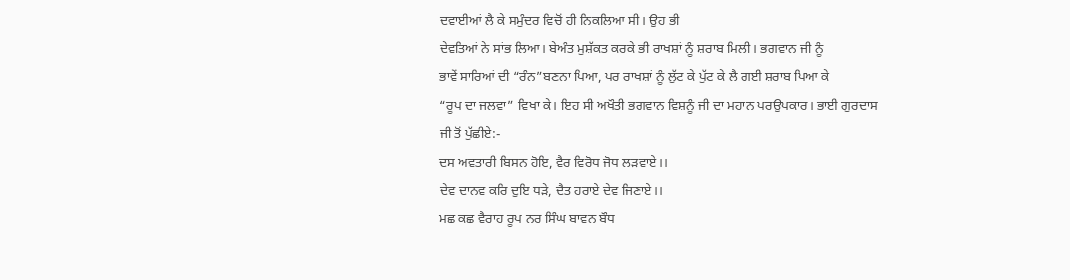ਦਵਾਈਆਂ ਲੈ ਕੇ ਸਮੁੰਦਰ ਵਿਚੋਂ ਹੀ ਨਿਕਲਿਆ ਸੀ। ਉਹ ਭੀ
ਦੇਵਤਿਆਂ ਨੇ ਸਾਂਭ ਲਿਆ। ਬੇਅੰਤ ਮੁਸ਼ੱਕਤ ਕਰਕੇ ਭੀ ਰਾਖਸ਼ਾਂ ਨੂੰ ਸ਼ਰਾਬ ਮਿਲੀ। ਭਗਵਾਨ ਜੀ ਨੂੰ
ਭਾਵੇਂ ਸਾਰਿਆਂ ਦੀ “ਰੰਨ”ਬਣਨਾ ਪਿਆ, ਪਰ ਰਾਖਸ਼ਾਂ ਨੂੰ ਲੁੱਟ ਕੇ ਪੁੱਟ ਕੇ ਲੈ ਗਈ ਸ਼ਰਾਬ ਪਿਆ ਕੇ
“ਰੂਪ ਦਾ ਜਲਵਾ” ਵਿਖਾ ਕੇ। ਇਹ ਸੀ ਅਖੌਤੀ ਭਗਵਾਨ ਵਿਸ਼ਨੂੰ ਜੀ ਦਾ ਮਹਾਨ ਪਰਉਪਕਾਰ। ਭਾਈ ਗੁਰਦਾਸ
ਜੀ ਤੋਂ ਪੁੱਛੀਏ:-
ਦਸ ਅਵਤਾਰੀ ਬਿਸਨ ਹੋਇ, ਵੈਰ ਵਿਰੋਧ ਜੋਧ ਲੜਵਾਏ।।
ਦੇਵ ਦਾਨਵ ਕਰਿ ਦੁਇ ਧੜੇ, ਦੈਤ ਹਰਾਏ ਦੇਵ ਜਿਣਾਏ।।
ਮਛ ਕਛ ਵੈਰਾਹ ਰੂਪ ਨਰ ਸਿੰਘ ਬਾਵਨ ਬੌਧ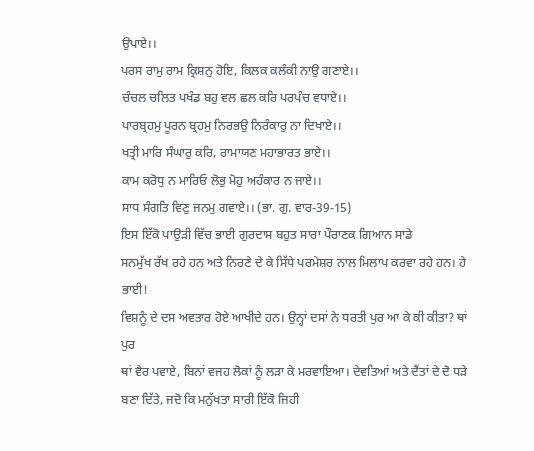ਉਪਾਏ।।
ਪਰਸ ਰਾਮੁ ਰਾਮ ਕ੍ਰਿਸ਼ਨੁ ਹੋਇ, ਕਿਲਕ ਕਲੰਕੀ ਨਾਉ ਗਣਾਏ।।
ਚੰਚਲ ਚਲਿਤ ਪਖੰਡ ਬਹੁ ਵਲ ਛਲ ਕਰਿ ਪਰਪੰਚ ਵਧਾਏ।।
ਪਾਰਬ੍ਰਹਮੁ ਪੂਰਨ ਬ੍ਰਹਮੁ ਨਿਰਭਉ ਨਿਰੰਕਾਰੁ ਨਾ ਦਿਖਾਏ।।
ਖਤ੍ਰੀ ਮਾਰਿ ਸੰਘਾਰੁ ਕਰਿ, ਰਾਮਾਯਣ ਮਹਾਭਾਰਤ ਭਾਏ।।
ਕਾਮ ਕਰੋਧੁ ਨ ਮਾਰਿਓ ਲੋਭੁ ਮੋਹੁ ਅਹੰਕਾਰ ਨ ਜਾਏ।।
ਸਾਧ ਸੰਗਤਿ ਵਿਣੁ ਜਨਮੁ ਗਵਾਏ।। (ਭਾ. ਗੁ. ਵਾਰ-39-15)
ਇਸ ਇੱਕੋ ਪਾਉੜੀ ਵਿੱਚ ਭਾਈ ਗੁਰਦਾਸ ਬਹੁਤ ਸਾਰਾ ਪੌਰਾਣਕ ਗਿਆਨ ਸਾਡੇ
ਸਨਮੁੱਖ ਰੱਖ ਰਹੇ ਹਨ ਅਤੇ ਨਿਰਣੇ ਦੇ ਕੇ ਸਿੱਧੇ ਪਰਮੇਸ਼ਰ ਨਾਲ ਮਿਲਾਪ ਕਰਵਾ ਰਹੇ ਹਨ। ਹੇ ਭਾਈ!
ਵਿਸ਼ਨੂੰ ਦੇ ਦਸ ਅਵਤਾਰ ਹੋਏ ਆਖੀਦੇ ਹਨ। ਉਨ੍ਹਾਂ ਦਸਾਂ ਨੇ ਧਰਤੀ ਪੁਰ ਆ ਕੇ ਕੀ ਕੀਤਾ? ਥਾਂ ਪੁਰ
ਥਾਂ ਵੈਰ ਪਵਾਏ, ਬਿਨਾਂ ਵਜਹ ਲੋਕਾਂ ਨੂੰ ਲੜਾ ਕੇ ਮਰਵਾਇਆ। ਦੇਵਤਿਆਂ ਅਤੇ ਦੈਂਤਾਂ ਦੇ ਦੋ ਧੜੇ
ਬਣਾ ਦਿੱਤੇ, ਜਦੋ ਕਿ ਮਨੁੱਖਤਾ ਸਾਰੀ ਇੱਕੋ ਜਿਹੀ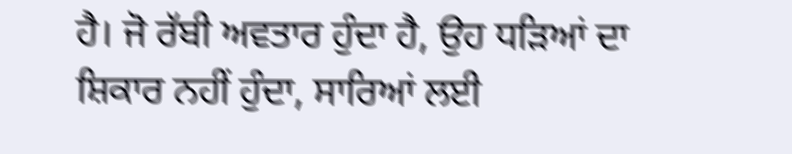ਹੈ। ਜੋ ਰੱਬੀ ਅਵਤਾਰ ਹੁੰਦਾ ਹੈ, ਉਹ ਧੜਿਆਂ ਦਾ
ਸ਼ਿਕਾਰ ਨਹੀਂ ਹੁੰਦਾ, ਸਾਰਿਆਂ ਲਈ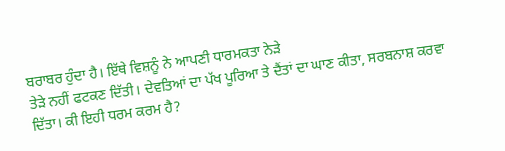ਬਰਾਬਰ ਹੁੰਦਾ ਹੈ। ਇੱਥੇ ਵਿਸ਼ਨੂੰ ਨੇ ਆਪਣੀ ਧਾਰਮਕਤਾ ਨੇੜੇ
ਤੇੜੇ ਨਹੀਂ ਫਟਕਣ ਦਿੱਤੀ। ਦੇਵਤਿਆਂ ਦਾ ਪੱਖ ਪੂਰਿਆ ਤੇ ਦੈਂਤਾਂ ਦਾ ਘਾਣ ਕੀਤਾ, ਸਰਬਨਾਸ਼ ਕਰਵਾ
ਦਿੱਤਾ। ਕੀ ਇਹੀ ਧਰਮ ਕਰਮ ਹੈ?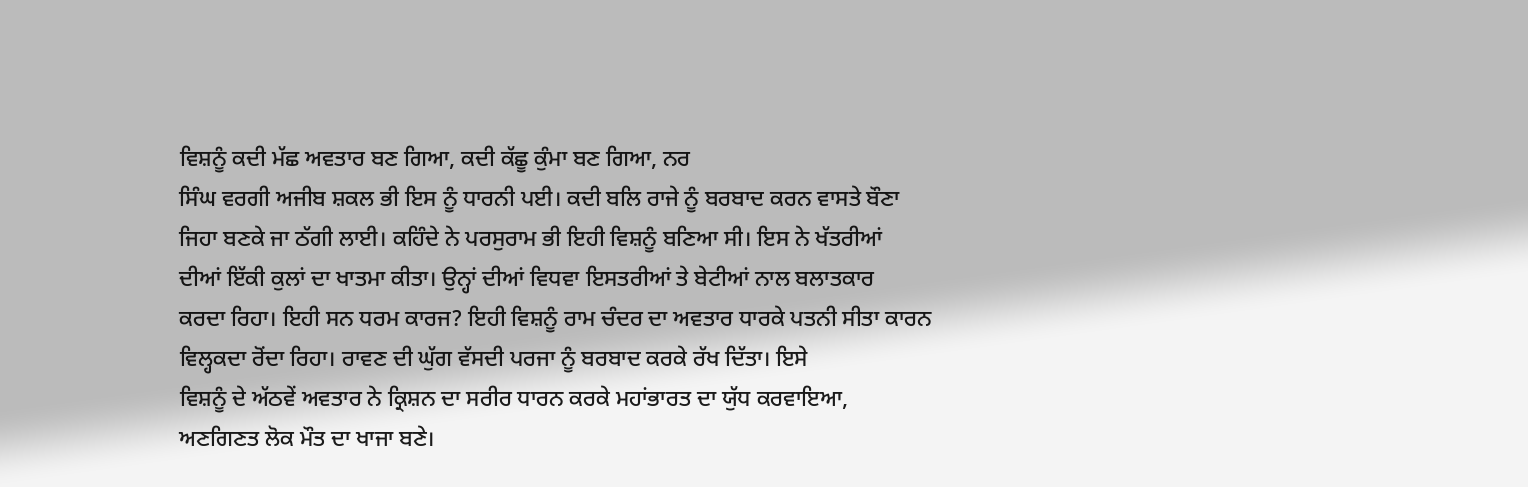ਵਿਸ਼ਨੂੰ ਕਦੀ ਮੱਛ ਅਵਤਾਰ ਬਣ ਗਿਆ, ਕਦੀ ਕੱਛੂ ਕੁੰਮਾ ਬਣ ਗਿਆ, ਨਰ
ਸਿੰਘ ਵਰਗੀ ਅਜੀਬ ਸ਼ਕਲ ਭੀ ਇਸ ਨੂੰ ਧਾਰਨੀ ਪਈ। ਕਦੀ ਬਲਿ ਰਾਜੇ ਨੂੰ ਬਰਬਾਦ ਕਰਨ ਵਾਸਤੇ ਬੌਣਾ
ਜਿਹਾ ਬਣਕੇ ਜਾ ਠੱਗੀ ਲਾਈ। ਕਹਿੰਦੇ ਨੇ ਪਰਸੁਰਾਮ ਭੀ ਇਹੀ ਵਿਸ਼ਨੂੰ ਬਣਿਆ ਸੀ। ਇਸ ਨੇ ਖੱਤਰੀਆਂ
ਦੀਆਂ ਇੱਕੀ ਕੁਲਾਂ ਦਾ ਖਾਤਮਾ ਕੀਤਾ। ਉਨ੍ਹਾਂ ਦੀਆਂ ਵਿਧਵਾ ਇਸਤਰੀਆਂ ਤੇ ਬੇਟੀਆਂ ਨਾਲ ਬਲਾਤਕਾਰ
ਕਰਦਾ ਰਿਹਾ। ਇਹੀ ਸਨ ਧਰਮ ਕਾਰਜ? ਇਹੀ ਵਿਸ਼ਨੂੰ ਰਾਮ ਚੰਦਰ ਦਾ ਅਵਤਾਰ ਧਾਰਕੇ ਪਤਨੀ ਸੀਤਾ ਕਾਰਨ
ਵਿਲ੍ਹਕਦਾ ਰੋਂਦਾ ਰਿਹਾ। ਰਾਵਣ ਦੀ ਘੁੱਗ ਵੱਸਦੀ ਪਰਜਾ ਨੂੰ ਬਰਬਾਦ ਕਰਕੇ ਰੱਖ ਦਿੱਤਾ। ਇਸੇ
ਵਿਸ਼ਨੂੰ ਦੇ ਅੱਠਵੇਂ ਅਵਤਾਰ ਨੇ ਕ੍ਰਿਸ਼ਨ ਦਾ ਸਰੀਰ ਧਾਰਨ ਕਰਕੇ ਮਹਾਂਭਾਰਤ ਦਾ ਯੁੱਧ ਕਰਵਾਇਆ,
ਅਣਗਿਣਤ ਲੋਕ ਮੌਤ ਦਾ ਖਾਜਾ ਬਣੇ।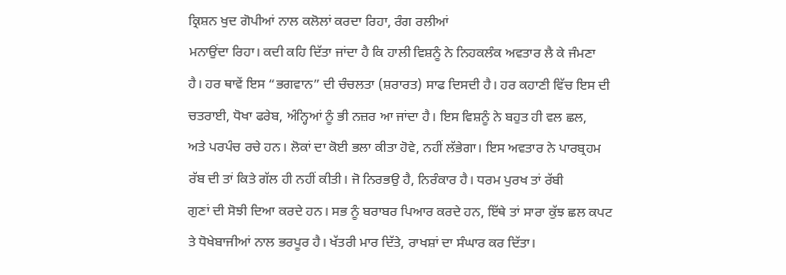ਕ੍ਰਿਸ਼ਨ ਖੁਦ ਗੋਪੀਆਂ ਨਾਲ ਕਲੋਲਾਂ ਕਰਦਾ ਰਿਹਾ, ਰੰਗ ਰਲੀਆਂ
ਮਨਾਉਂਦਾ ਰਿਹਾ। ਕਦੀ ਕਹਿ ਦਿੱਤਾ ਜਾਂਦਾ ਹੈ ਕਿ ਹਾਲੀ ਵਿਸ਼ਨੂੰ ਨੇ ਨਿਹਕਲੰਕ ਅਵਤਾਰ ਲੈ ਕੇ ਜੰਮਣਾ
ਹੈ। ਹਰ ਥਾਵੇਂ ਇਸ “ਭਗਵਾਨ” ਦੀ ਚੰਚਲਤਾ (ਸ਼ਰਾਰਤ) ਸਾਫ ਦਿਸਦੀ ਹੈ। ਹਰ ਕਹਾਣੀ ਵਿੱਚ ਇਸ ਦੀ
ਚਤਰਾਈ, ਧੋਖਾ ਫਰੇਬ, ਅੰਨ੍ਹਿਆਂ ਨੂੰ ਭੀ ਨਜ਼ਰ ਆ ਜਾਂਦਾ ਹੈ। ਇਸ ਵਿਸ਼ਨੂੰ ਨੇ ਬਹੁਤ ਹੀ ਵਲ ਛਲ,
ਅਤੇ ਪਰਪੰਚ ਰਚੇ ਹਨ। ਲੋਕਾਂ ਦਾ ਕੋਈ ਭਲਾ ਕੀਤਾ ਹੋਵੇ, ਨਹੀਂ ਲੱਭੇਗਾ। ਇਸ ਅਵਤਾਰ ਨੇ ਪਾਰਬ੍ਰਹਮ
ਰੱਬ ਦੀ ਤਾਂ ਕਿਤੇ ਗੱਲ ਹੀ ਨਹੀਂ ਕੀਤੀ। ਜੋ ਨਿਰਭਉ ਹੈ, ਨਿਰੰਕਾਰ ਹੈ। ਧਰਮ ਪੁਰਖ ਤਾਂ ਰੱਬੀ
ਗੁਣਾਂ ਦੀ ਸੋਝੀ ਦਿਆ ਕਰਦੇ ਹਨ। ਸਭ ਨੂੰ ਬਰਾਬਰ ਪਿਆਰ ਕਰਦੇ ਹਨ, ਇੱਥੇ ਤਾਂ ਸਾਰਾ ਕੁੱਝ ਛਲ ਕਪਟ
ਤੇ ਧੋਖੇਬਾਜੀਆਂ ਨਾਲ ਭਰਪੂਰ ਹੈ। ਖੱਤਰੀ ਮਾਰ ਦਿੱਤੇ, ਰਾਖਸ਼ਾਂ ਦਾ ਸੰਘਾਰ ਕਰ ਦਿੱਤਾ।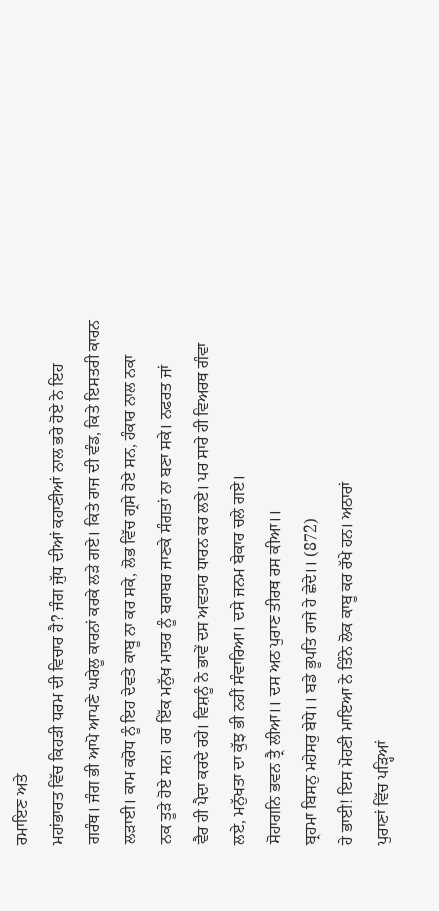ਰਮਾਇਣ ਅਤੇ
ਮਹਾਂਭਾਰਤ ਵਿੱਚ ਕਿਹੜੀ ਧਰਮ ਦੀ ਵਿਚਾਰ ਹੈ? ਜੰਗ ਜੁੱਧ ਦੀਆਂ ਕਹਾਣੀਆਂ ਨਾਲ ਭਰੇ ਹੋਏ ਨੇ ਇਹ
ਗਰੰਥ। ਜੰਗ ਭੀ ਆਪੋ ਆਪਣੇ ਘਰੇਲੂ ਕਾਰਨਾਂ ਕਰਕੇ ਲੜੇ ਗਏ। ਕਿਤੇ ਰਾਜ ਦੀ ਵੰਡ, ਕਿਤੇ ਇਸਤਰੀ ਕਾਰਨ
ਲੜਾਈ। ਕਾਮ ਕਰੋਧ ਨੂੰ ਇਹ ਦੇਵਤੇ ਕਾਬੂ ਨਾ ਕਰ ਸਕੇ, ਲੋਭ ਵਿੱਚ ਗ੍ਰਸੇ ਹੋਏ ਸਨ, ਹੰਕਾਰ ਨਾਲ ਨਕਾ
ਨਕ ਤੂੜੇ ਹੋਏ ਸਨ। ਹਰ ਇੱਕ ਮਨੁੱਖ ਮਾਤਰ ਨੂੰ ਬਰਾਬਰ ਜਾਣਕੇ ਸੰਗਤਾਂ ਨਾ ਬਣਾ ਸਕੇ। ਨਫਰਤ ਜਾਂ
ਵੈਰ ਹੀ ਪੈਦਾ ਕਰਦੇ ਰਹੇ। ਵਿਸ਼ਨੂੰ ਨੇ ਭਾਵੇਂ ਦਸ ਅਵਤਾਰ ਧਾਰਨ ਕਰ ਲਏ। ਪਰ ਸਾਰੇ ਹੀ ਵਿਅਰਥ ਗੰਵਾ
ਲਏ, ਮਨੁੱਖਤਾ ਦਾ ਕੁੱਝ ਭੀ ਨਹੀਂ ਸੰਵਾਰਿਆ। ਦਸੇ ਜਨਮ ਬੇਕਾਰ ਚਲੇ ਗਏ।
ਸੋਹਾਗਨਿ ਭਵਨ ਤ੍ਰੈ ਲੀਆ।। ਦਸ ਅਠ ਪੁਰਾਣ ਤੀਰਥ ਰਸ ਕੀਆ।।
ਬ੍ਰਹਮਾ ਬਿਸਨੁ ਮਹੇਸਰੁ ਬੇਧੇ।। ਬਡੇ ਭੂਪਤਿ ਰਾਜੇ ਹੇ ਛੇਦੇ।। (872)
ਹੇ ਭਾਈ! ਇਸ ਮੋਹਣੀ ਮਾਇਆ ਨੇ ਤਿੰਨੇ ਲੋਕ ਕਾਬੂ ਕਰ ਰੱਖੇ ਹਨ। ਅਠਾਰਾਂ
ਪੁਰਾਣਾਂ ਵਿੱਚ ਪੜ੍ਹਿਆਂ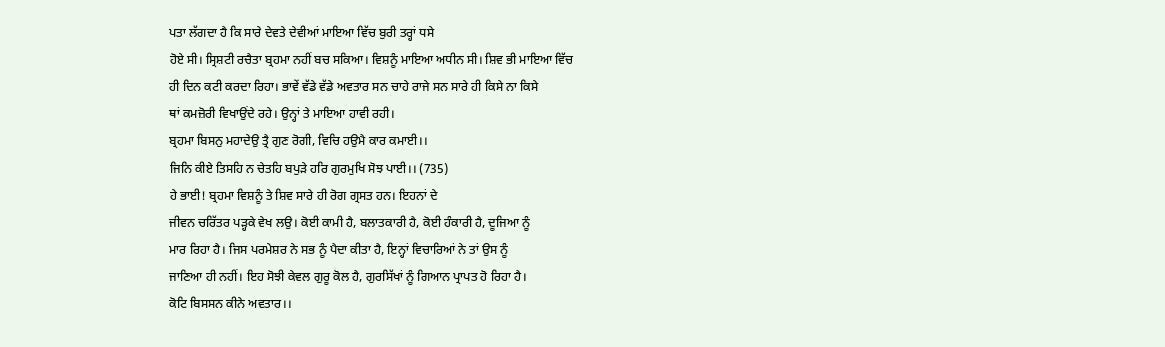ਪਤਾ ਲੱਗਦਾ ਹੈ ਕਿ ਸਾਰੇ ਦੇਵਤੇ ਦੇਵੀਆਂ ਮਾਇਆ ਵਿੱਚ ਬੁਰੀ ਤਰ੍ਹਾਂ ਧਸੇ
ਹੋਏ ਸੀ। ਸ੍ਰਿਸ਼ਟੀ ਰਚੈਤਾ ਬ੍ਰਹਮਾ ਨਹੀਂ ਬਚ ਸਕਿਆ। ਵਿਸ਼ਨੂੰ ਮਾਇਆ ਅਧੀਨ ਸੀ। ਸ਼ਿਵ ਭੀ ਮਾਇਆ ਵਿੱਚ
ਹੀ ਦਿਨ ਕਟੀ ਕਰਦਾ ਰਿਹਾ। ਭਾਵੇਂ ਵੱਡੇ ਵੱਡੇ ਅਵਤਾਰ ਸਨ ਚਾਹੇ ਰਾਜੇ ਸਨ ਸਾਰੇ ਹੀ ਕਿਸੇ ਨਾ ਕਿਸੇ
ਥਾਂ ਕਮਜ਼ੋਰੀ ਵਿਖਾਉਂਦੇ ਰਹੇ। ਉਨ੍ਹਾਂ ਤੇ ਮਾਇਆ ਹਾਵੀ ਰਹੀ।
ਬ੍ਰਹਮਾ ਬਿਸਨੁ ਮਹਾਦੇਉ ਤ੍ਰੈ ਗੁਣ ਰੋਗੀ, ਵਿਚਿ ਹਉਮੈ ਕਾਰ ਕਮਾਈ।।
ਜਿਨਿ ਕੀਏ ਤਿਸਹਿ ਨ ਚੇਤਹਿ ਬਪੁੜੇ ਹਰਿ ਗੁਰਮੁਖਿ ਸੋਝ ਪਾਈ।। (735)
ਹੇ ਭਾਈ! ਬ੍ਰਹਮਾ ਵਿਸ਼ਨੂੰ ਤੇ ਸ਼ਿਵ ਸਾਰੇ ਹੀ ਰੋਗ ਗ੍ਰਸਤ ਹਨ। ਇਹਨਾਂ ਦੇ
ਜੀਵਨ ਚਰਿੱਤਰ ਪੜ੍ਹਕੇ ਵੇਖ ਲਉ। ਕੋਈ ਕਾਮੀ ਹੈ, ਬਲਾਤਕਾਰੀ ਹੈ, ਕੋਈ ਹੰਕਾਰੀ ਹੈ, ਦੂਜਿਆ ਨੂੰ
ਮਾਰ ਰਿਹਾ ਹੈ। ਜਿਸ ਪਰਮੇਸ਼ਰ ਨੇ ਸਭ ਨੂੰ ਪੈਦਾ ਕੀਤਾ ਹੈ, ਇਨ੍ਹਾਂ ਵਿਚਾਰਿਆਂ ਨੇ ਤਾਂ ਉਸ ਨੂੰ
ਜਾਣਿਆ ਹੀ ਨਹੀਂ। ਇਹ ਸੋਝੀ ਕੇਵਲ ਗੁਰੂ ਕੋਲ ਹੈ, ਗੁਰਸਿੱਖਾਂ ਨੂੰ ਗਿਆਨ ਪ੍ਰਾਪਤ ਹੋ ਰਿਹਾ ਹੈ।
ਕੋਟਿ ਬਿਸਸਨ ਕੀਨੇ ਅਵਤਾਰ।।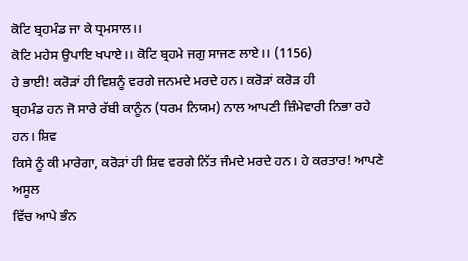ਕੋਟਿ ਬ੍ਰਹਮੰਡ ਜਾ ਕੇ ਧ੍ਰਮਸਾਲ।।
ਕੋਟਿ ਮਹੇਸ ਉਪਾਇ ਖਪਾਏ।। ਕੋਟਿ ਬ੍ਰਹਮੇ ਜਗੁ ਸਾਜਣ ਲਾਏ।। (1156)
ਹੇ ਭਾਈ! ਕਰੋੜਾਂ ਹੀ ਵਿਸ਼ਨੂੰ ਵਰਗੇ ਜਨਮਦੇ ਮਰਦੇ ਹਨ। ਕਰੋੜਾਂ ਕਰੋੜ ਹੀ
ਬ੍ਰਹਮੰਡ ਹਨ ਜੋ ਸਾਰੇ ਰੱਬੀ ਕਾਨੂੰਨ (ਧਰਮ ਨਿਯਮ) ਨਾਲ ਆਪਣੀ ਜ਼ਿੰਮੇਵਾਰੀ ਨਿਭਾ ਰਹੇ ਹਨ। ਸ਼ਿਵ
ਕਿਸੇ ਨੂੰ ਕੀ ਮਾਰੇਗਾ, ਕਰੋੜਾਂ ਹੀ ਸ਼ਿਵ ਵਰਗੇ ਨਿੱਤ ਜੰਮਦੇ ਮਰਦੇ ਹਨ। ਹੇ ਕਰਤਾਰ! ਆਪਣੇ ਅਸੂਲ
ਵਿੱਚ ਆਪੇ ਭੰਨ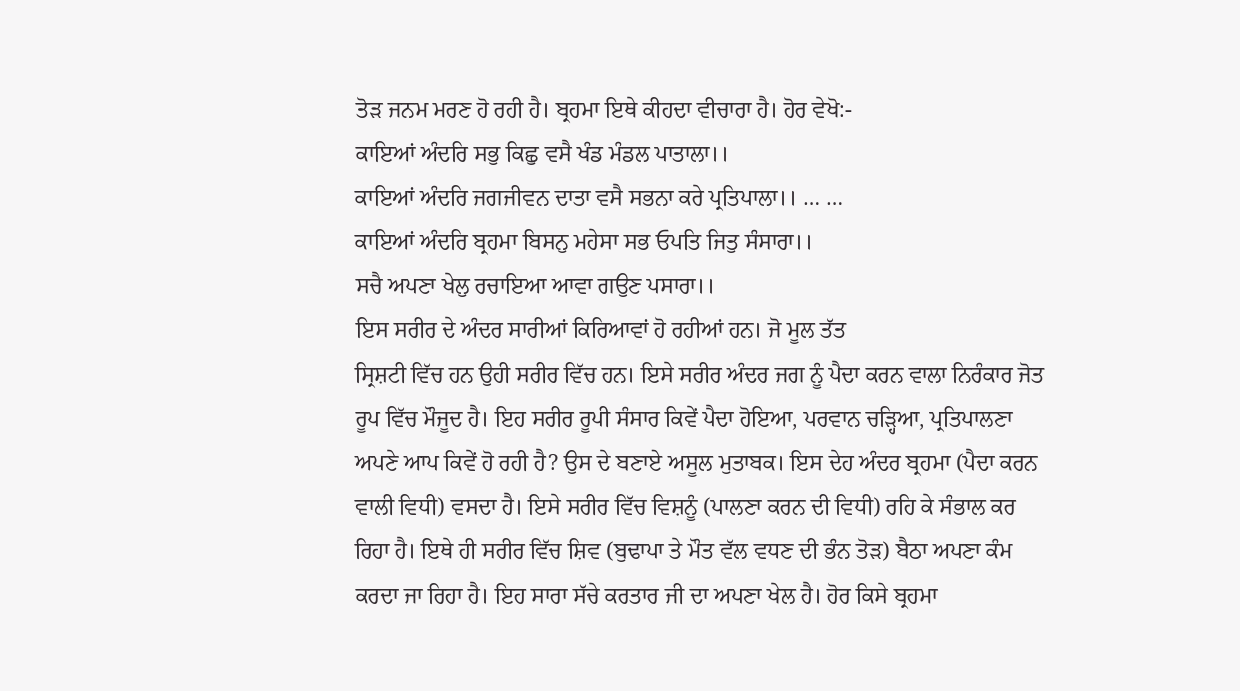ਤੋੜ ਜਨਮ ਮਰਣ ਹੋ ਰਹੀ ਹੈ। ਬ੍ਰਹਮਾ ਇਥੇ ਕੀਹਦਾ ਵੀਚਾਰਾ ਹੈ। ਹੋਰ ਵੇਖੋ:-
ਕਾਇਆਂ ਅੰਦਰਿ ਸਭੁ ਕਿਛੁ ਵਸੈ ਖੰਡ ਮੰਡਲ ਪਾਤਾਲਾ।।
ਕਾਇਆਂ ਅੰਦਰਿ ਜਗਜੀਵਨ ਦਾਤਾ ਵਸੈ ਸਭਨਾ ਕਰੇ ਪ੍ਰਤਿਪਾਲਾ।। … …
ਕਾਇਆਂ ਅੰਦਰਿ ਬ੍ਰਹਮਾ ਬਿਸਨੁ ਮਹੇਸਾ ਸਭ ਓਪਤਿ ਜਿਤੁ ਸੰਸਾਰਾ।।
ਸਚੈ ਅਪਣਾ ਖੇਲੁ ਰਚਾਇਆ ਆਵਾ ਗਉਣ ਪਸਾਰਾ।।
ਇਸ ਸਰੀਰ ਦੇ ਅੰਦਰ ਸਾਰੀਆਂ ਕਿਰਿਆਵਾਂ ਹੋ ਰਹੀਆਂ ਹਨ। ਜੋ ਮੂਲ ਤੱਤ
ਸ੍ਰਿਸ਼ਟੀ ਵਿੱਚ ਹਨ ਉਹੀ ਸਰੀਰ ਵਿੱਚ ਹਨ। ਇਸੇ ਸਰੀਰ ਅੰਦਰ ਜਗ ਨੂੰ ਪੈਦਾ ਕਰਨ ਵਾਲਾ ਨਿਰੰਕਾਰ ਜੋਤ
ਰੂਪ ਵਿੱਚ ਮੌਜੂਦ ਹੈ। ਇਹ ਸਰੀਰ ਰੂਪੀ ਸੰਸਾਰ ਕਿਵੇਂ ਪੈਦਾ ਹੋਇਆ, ਪਰਵਾਨ ਚੜ੍ਹਿਆ, ਪ੍ਰਤਿਪਾਲਣਾ
ਅਪਣੇ ਆਪ ਕਿਵੇਂ ਹੋ ਰਹੀ ਹੈ? ਉਸ ਦੇ ਬਣਾਏ ਅਸੂਲ ਮੁਤਾਬਕ। ਇਸ ਦੇਹ ਅੰਦਰ ਬ੍ਰਹਮਾ (ਪੈਦਾ ਕਰਨ
ਵਾਲੀ ਵਿਧੀ) ਵਸਦਾ ਹੈ। ਇਸੇ ਸਰੀਰ ਵਿੱਚ ਵਿਸ਼ਨੂੰ (ਪਾਲਣਾ ਕਰਨ ਦੀ ਵਿਧੀ) ਰਹਿ ਕੇ ਸੰਭਾਲ ਕਰ
ਰਿਹਾ ਹੈ। ਇਥੇ ਹੀ ਸਰੀਰ ਵਿੱਚ ਸ਼ਿਵ (ਬੁਢਾਪਾ ਤੇ ਮੌਤ ਵੱਲ ਵਧਣ ਦੀ ਭੰਨ ਤੋੜ) ਬੈਠਾ ਅਪਣਾ ਕੰਮ
ਕਰਦਾ ਜਾ ਰਿਹਾ ਹੈ। ਇਹ ਸਾਰਾ ਸੱਚੇ ਕਰਤਾਰ ਜੀ ਦਾ ਅਪਣਾ ਖੇਲ ਹੈ। ਹੋਰ ਕਿਸੇ ਬ੍ਰਹਮਾ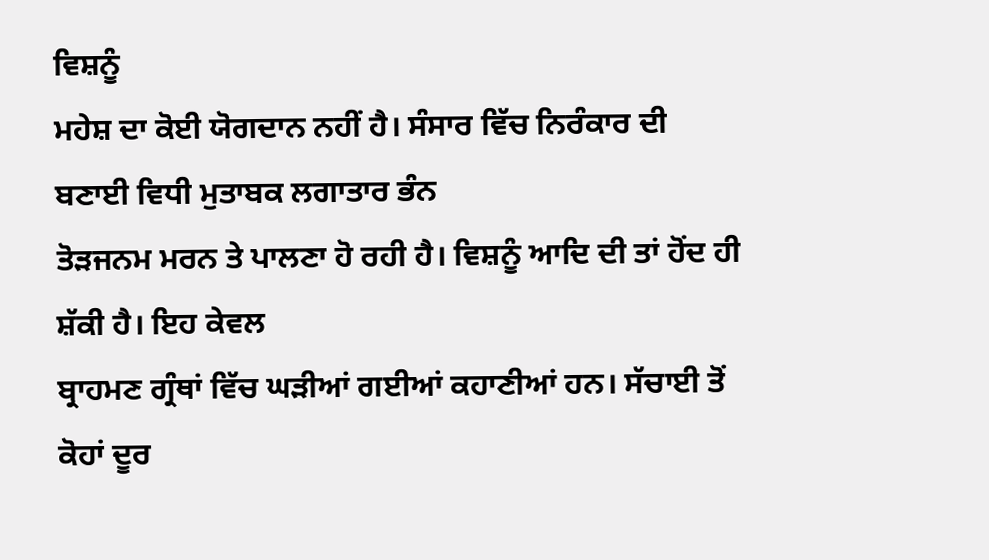ਵਿਸ਼ਨੂੰ
ਮਹੇਸ਼ ਦਾ ਕੋਈ ਯੋਗਦਾਨ ਨਹੀਂ ਹੈ। ਸੰਸਾਰ ਵਿੱਚ ਨਿਰੰਕਾਰ ਦੀ ਬਣਾਈ ਵਿਧੀ ਮੁਤਾਬਕ ਲਗਾਤਾਰ ਭੰਨ
ਤੋੜਜਨਮ ਮਰਨ ਤੇ ਪਾਲਣਾ ਹੋ ਰਹੀ ਹੈ। ਵਿਸ਼ਨੂੰ ਆਦਿ ਦੀ ਤਾਂ ਹੋਂਦ ਹੀ ਸ਼ੱਕੀ ਹੈ। ਇਹ ਕੇਵਲ
ਬ੍ਰਾਹਮਣ ਗ੍ਰੰਥਾਂ ਵਿੱਚ ਘੜੀਆਂ ਗਈਆਂ ਕਹਾਣੀਆਂ ਹਨ। ਸੱਚਾਈ ਤੋਂ ਕੋਹਾਂ ਦੂਰ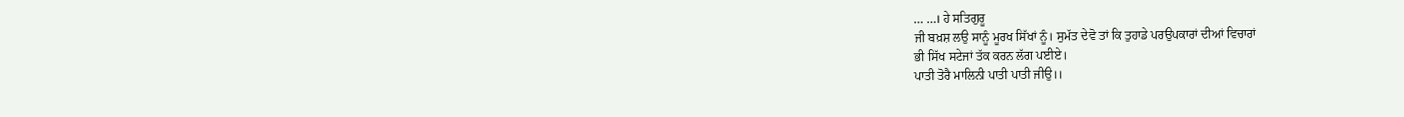… …। ਹੇ ਸਤਿਗੁਰੂ
ਜੀ ਬਖ਼ਸ਼ ਲਉ ਸਾਨੂੰ ਮੂਰਖ ਸਿੱਖਾਂ ਨੂੰ। ਸੁਮੱਤ ਦੇਵੋ ਤਾਂ ਕਿ ਤੁਹਾਡੇ ਪਰਉਪਕਾਰਾਂ ਦੀਆਂ ਵਿਚਾਰਾਂ
ਭੀ ਸਿੱਖ ਸਟੇਜਾਂ ਤੱਕ ਕਰਨ ਲੱਗ ਪਈਏ।
ਪਾਤੀ ਤੋਰੈ ਮਾਲਿਨੀ ਪਾਤੀ ਪਾਤੀ ਜੀਉ।।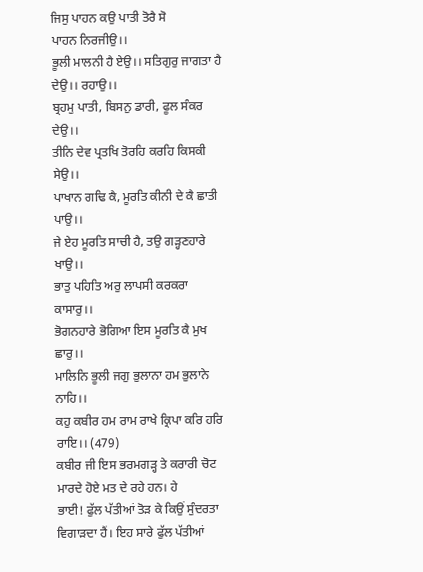ਜਿਸੁ ਪਾਹਨ ਕਉ ਪਾਤੀ ਤੋਰੈ ਸੋ
ਪਾਹਨ ਨਿਰਜੀਉ।।
ਭੂਲੀ ਮਾਲਨੀ ਹੈ ਏਉ।। ਸਤਿਗੁਰੁ ਜਾਗਤਾ ਹੈ ਦੇਉ।। ਰਹਾਉ।।
ਬ੍ਰਹਮੁ ਪਾਤੀ, ਬਿਸਨੁ ਡਾਰੀ, ਫੂਲ ਸੰਕਰ ਦੇਉ।।
ਤੀਨਿ ਦੇਵ ਪ੍ਰਤਖਿ ਤੋਰਹਿ ਕਰਹਿ ਕਿਸਕੀ ਸੇਉ।।
ਪਾਖਾਨ ਗਢਿ ਕੈ, ਮੂਰਤਿ ਕੀਨੀ ਦੇ ਕੈ ਛਾਤੀ ਪਾਉ।।
ਜੇ ਏਹ ਮੂਰਤਿ ਸਾਚੀ ਹੈ, ਤਉ ਗੜ੍ਹਣਹਾਰੇ ਖਾਉ।।
ਭਾਤੁ ਪਹਿਤਿ ਅਰੁ ਲਾਪਸੀ ਕਰਕਰਾ ਕਾਸਾਰੁ।।
ਭੋਗਨਹਾਰੇ ਭੋਗਿਆ ਇਸ ਮੂਰਤਿ ਕੈ ਮੁਖ ਛਾਰੁ।।
ਮਾਲਿਨਿ ਭੂਲੀ ਜਗੁ ਭੁਲਾਨਾ ਹਮ ਭੁਲਾਨੇ ਨਾਹਿ।।
ਕਹੁ ਕਬੀਰ ਹਮ ਰਾਮ ਰਾਖੇ ਕ੍ਰਿਪਾ ਕਰਿ ਹਰਿ ਰਾਇ।। (479)
ਕਬੀਰ ਜੀ ਇਸ ਭਰਮਗੜ੍ਹ ਤੇ ਕਰਾਰੀ ਚੋਟ ਮਾਰਦੇ ਹੋਏ ਮਤ ਦੇ ਰਹੇ ਹਨ। ਹੇ
ਭਾਈ! ਫੁੱਲ ਪੱਤੀਆਂ ਤੋੜ ਕੇ ਕਿਉਂ ਸੁੰਦਰਤਾ ਵਿਗਾੜਦਾ ਹੈਂ। ਇਹ ਸਾਰੇ ਫੁੱਲ ਪੱਤੀਆਂ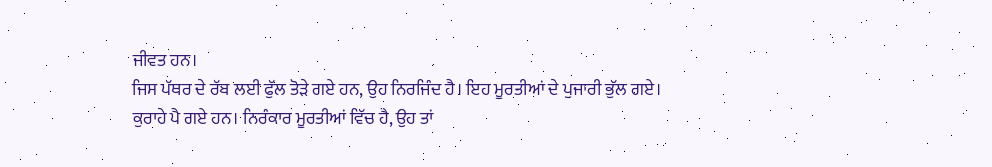ਜੀਵਤ ਹਨ।
ਜਿਸ ਪੱਥਰ ਦੇ ਰੱਬ ਲਈ ਫੁੱਲ ਤੋੜੇ ਗਏ ਹਨ, ਉਹ ਨਿਰਜਿੰਦ ਹੈ। ਇਹ ਮੂਰਤੀਆਂ ਦੇ ਪੁਜਾਰੀ ਭੁੱਲ ਗਏ।
ਕੁਰਾਹੇ ਪੈ ਗਏ ਹਨ। ਨਿਰੰਕਾਰ ਮੂਰਤੀਆਂ ਵਿੱਚ ਹੈ, ਉਹ ਤਾਂ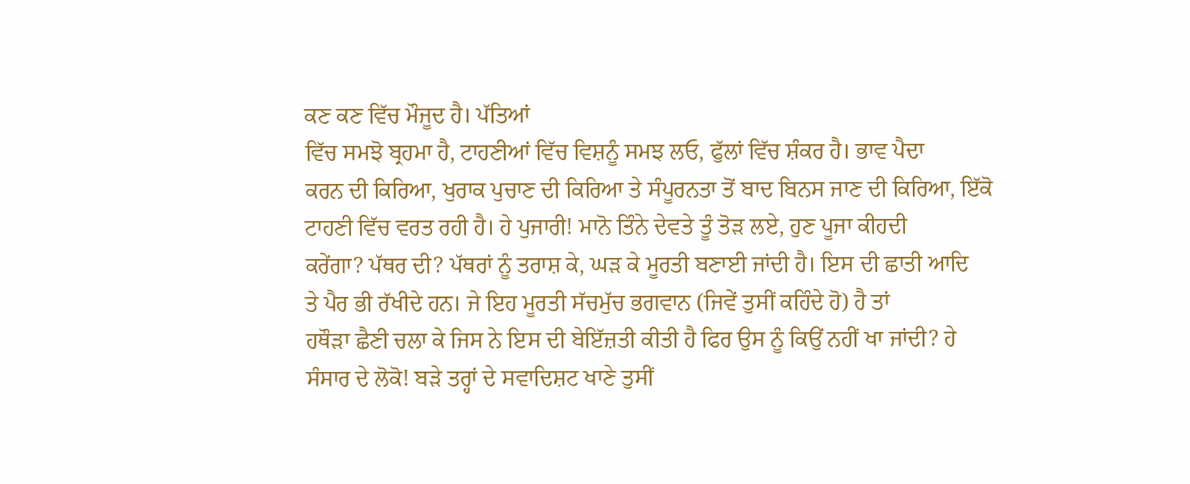ਕਣ ਕਣ ਵਿੱਚ ਮੌਜੂਦ ਹੈ। ਪੱਤਿਆਂ
ਵਿੱਚ ਸਮਝੋ ਬ੍ਰਹਮਾ ਹੈ, ਟਾਹਣੀਆਂ ਵਿੱਚ ਵਿਸ਼ਨੂੰ ਸਮਝ ਲਓ, ਫੁੱਲਾਂ ਵਿੱਚ ਸ਼ੰਕਰ ਹੈ। ਭਾਵ ਪੈਦਾ
ਕਰਨ ਦੀ ਕਿਰਿਆ, ਖੁਰਾਕ ਪੁਚਾਣ ਦੀ ਕਿਰਿਆ ਤੇ ਸੰਪੂਰਨਤਾ ਤੋਂ ਬਾਦ ਬਿਨਸ ਜਾਣ ਦੀ ਕਿਰਿਆ, ਇੱਕੋ
ਟਾਹਣੀ ਵਿੱਚ ਵਰਤ ਰਹੀ ਹੈ। ਹੇ ਪੁਜਾਰੀ! ਮਾਨੋ ਤਿੰਨੇ ਦੇਵਤੇ ਤੂੰ ਤੋੜ ਲਏ, ਹੁਣ ਪੂਜਾ ਕੀਹਦੀ
ਕਰੇਂਗਾ? ਪੱਥਰ ਦੀ? ਪੱਥਰਾਂ ਨੂੰ ਤਰਾਸ਼ ਕੇ, ਘੜ ਕੇ ਮੂਰਤੀ ਬਣਾਈ ਜਾਂਦੀ ਹੈ। ਇਸ ਦੀ ਛਾਤੀ ਆਦਿ
ਤੇ ਪੈਰ ਭੀ ਰੱਖੀਦੇ ਹਨ। ਜੇ ਇਹ ਮੂਰਤੀ ਸੱਚਮੁੱਚ ਭਗਵਾਨ (ਜਿਵੇਂ ਤੁਸੀਂ ਕਹਿੰਦੇ ਹੋ) ਹੈ ਤਾਂ
ਹਥੌੜਾ ਛੈਣੀ ਚਲਾ ਕੇ ਜਿਸ ਨੇ ਇਸ ਦੀ ਬੇਇੱਜ਼ਤੀ ਕੀਤੀ ਹੈ ਫਿਰ ਉਸ ਨੂੰ ਕਿਉਂ ਨਹੀਂ ਖਾ ਜਾਂਦੀ? ਹੇ
ਸੰਸਾਰ ਦੇ ਲੋਕੋ! ਬੜੇ ਤਰ੍ਹਾਂ ਦੇ ਸਵਾਦਿਸ਼ਟ ਖਾਣੇ ਤੁਸੀਂ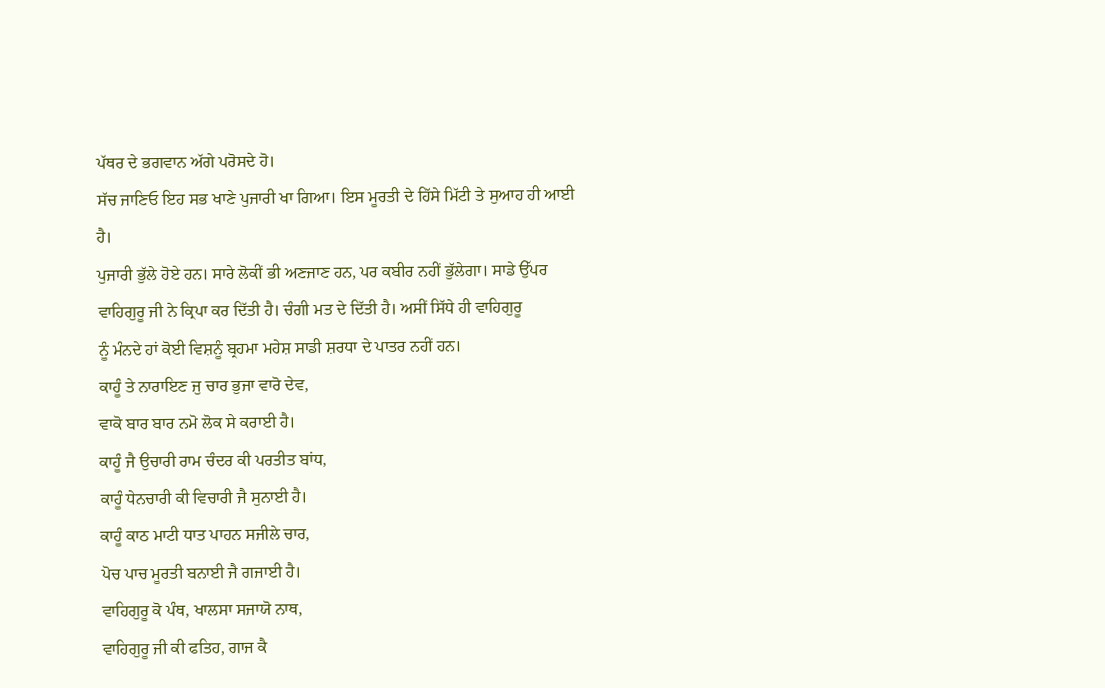ਪੱਥਰ ਦੇ ਭਗਵਾਨ ਅੱਗੇ ਪਰੋਸਦੇ ਹੋ।
ਸੱਚ ਜਾਣਿਓ ਇਹ ਸਭ ਖਾਣੇ ਪੁਜਾਰੀ ਖਾ ਗਿਆ। ਇਸ ਮੂਰਤੀ ਦੇ ਹਿੱਸੇ ਮਿੱਟੀ ਤੇ ਸੁਆਹ ਹੀ ਆਈ ਹੈ।
ਪੁਜਾਰੀ ਭੁੱਲੇ ਹੋਏ ਹਨ। ਸਾਰੇ ਲੋਕੀਂ ਭੀ ਅਣਜਾਣ ਹਨ, ਪਰ ਕਬੀਰ ਨਹੀਂ ਭੁੱਲੇਗਾ। ਸਾਡੇ ਉੱਪਰ
ਵਾਹਿਗੁਰੂ ਜੀ ਨੇ ਕ੍ਰਿਪਾ ਕਰ ਦਿੱਤੀ ਹੈ। ਚੰਗੀ ਮਤ ਦੇ ਦਿੱਤੀ ਹੈ। ਅਸੀਂ ਸਿੱਧੇ ਹੀ ਵਾਹਿਗੁਰੂ
ਨੂੰ ਮੰਨਦੇ ਹਾਂ ਕੋਈ ਵਿਸ਼ਨੂੰ ਬ੍ਰਹਮਾ ਮਹੇਸ਼ ਸਾਡੀ ਸ਼ਰਧਾ ਦੇ ਪਾਤਰ ਨਹੀਂ ਹਨ।
ਕਾਹੂੰ ਤੇ ਨਾਰਾਇਣ ਜੁ ਚਾਰ ਭੁਜਾ ਵਾਰੋ ਦੇਵ,
ਵਾਕੋ ਬਾਰ ਬਾਰ ਨਮੋ ਲੋਕ ਸੇ ਕਰਾਈ ਹੈ।
ਕਾਹੂੰ ਜੈ ਉਚਾਰੀ ਰਾਮ ਚੰਦਰ ਕੀ ਪਰਤੀਤ ਬਾਂਧ,
ਕਾਹੂੰ ਧੇਨਚਾਰੀ ਕੀ ਵਿਚਾਰੀ ਜੈ ਸੁਨਾਈ ਹੈ।
ਕਾਹੂੰ ਕਾਠ ਮਾਟੀ ਧਾਤ ਪਾਹਨ ਸਜੀਲੇ ਚਾਰ,
ਪੋਚ ਪਾਚ ਮੂਰਤੀ ਬਨਾਈ ਜੈ ਗਜਾਈ ਹੈ।
ਵਾਹਿਗੁਰੂ ਕੋ ਪੰਥ, ਖਾਲਸਾ ਸਜਾਯੋ ਨਾਥ,
ਵਾਹਿਗੁਰੂ ਜੀ ਕੀ ਫਤਿਹ, ਗਾਜ ਕੈ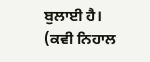ਬੁਲਾਈ ਹੈ। (ਕਵੀ ਨਿਹਾਲ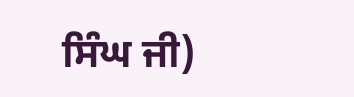ਸਿੰਘ ਜੀ)